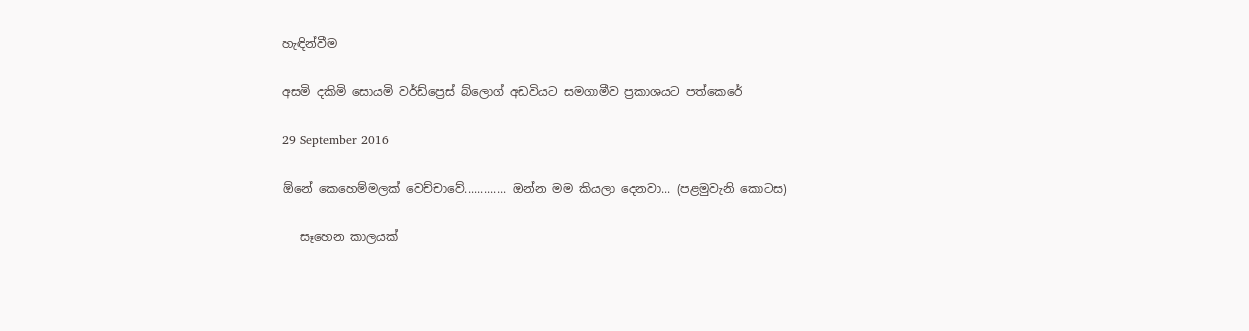හැඳින්වීම

අසමි දකිමි සොයමි වර්ඩ්ප්‍රෙස් බ්ලොග් අඩවියට සමගාමීව ප්‍රකාශයට පත්කෙරේ

29 September 2016

ඕනේ කෙහෙම්මලක් වෙච්චාවේ............. ඔන්න මම කියලා දෙනවා... (පළමුවැනි කොටස)

   සෑහෙන කාලයක්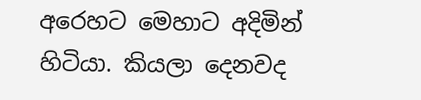අරෙහට මෙහාට අදිමින් හිටියා. කියලා දෙනවද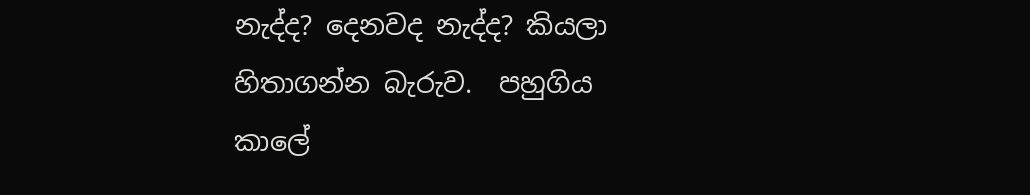නැද්ද? දෙනවද නැද්ද? කියලා හිතාගන්න බැරුව.  පහුගිය කාලේ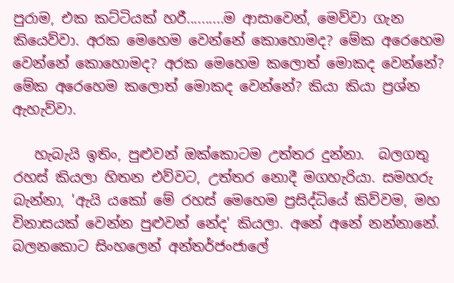පුරාම, එක කට්ටියක් හරී..........ම ආසාවෙන්, මෙව්වා ගැන කියෙව්වා. අරක මෙහෙම වෙන්නේ කොහොමද? මේක අරෙහෙම වෙන්නේ කොහොමද? අරක මෙහෙම කලොත් මොකද වෙන්නේ? මේක අරෙහෙම කලොත් මොකද වෙන්නේ? කියා කියා ප්‍රශ්න ඇහැව්වා.

   හැබැයි ඉතිං, පුළුවන් ඔක්කොටම උත්තර දුන්නා.  බලගතු රහස් කියලා හිතන එව්වට, උත්තර නොදී මගහැරියා. සමහරු බැන්නා, 'ඇයි යකෝ මේ රහස් මෙහෙම ප්‍රසිද්ධියේ කිව්වම, මහ විනාසයක් වෙන්න පුළුවන් නේද' කියලා. අනේ අනේ නන්නානේ. බලනකොට සිංහලෙන් අන්තර්ජංජාලේ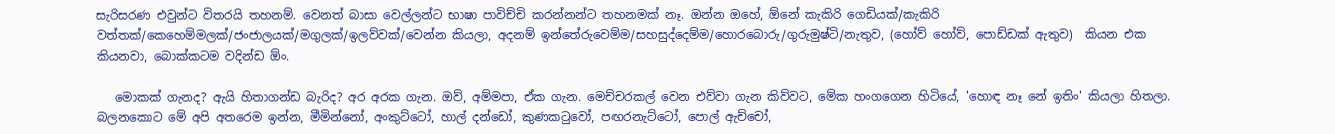සැරිසරණ එවුන්ට විතරයි තහනම්. වෙනත් බාසා වෙල්ලන්ට භාෂා පාවිච්චි කරන්නන්ට තහනමක් නෑ. ඔන්න ඔහේ, ඕනේ කැකිරි ගෙඩියක්/කැකිරි වත්තක්/කෙහෙම්මලක්/ජංජාලයක්/මගුලක්/ඉලව්වක්/වෙන්න කියලා, අදනම් ඉන්තේරුවෙම්ම/සහසුද්දෙම්ම/හොරබොරු/ගුරුමුෂ්ටි/නැතුව, (හෝව් හෝව්, පොඩ්ඩක් ඇතුව)  කියන එක කියනවා, බොක්කටම වදින්ඩ ඕං.

   මොකක් ගැනද? ඇයි හිතාගන්ඩ බැරිද? අර අරක ගැන. ඔව්, අම්මපා, ඒක ගැන. මෙච්චරකල් වෙන එව්වා ගැන කිව්වට, මේක හංගගෙන හිටියේ, 'හොඳ නෑ නේ ඉතිං' කියලා හිතලා. බලනකොට මේ අපි අතරෙම ඉන්න, මීමින්නෝ, අංකුට්ටෝ, හාල් දන්ඩෝ, කුණකටුවෝ, පඟරනැට්ටෝ, පොල් ඇච්චෝ,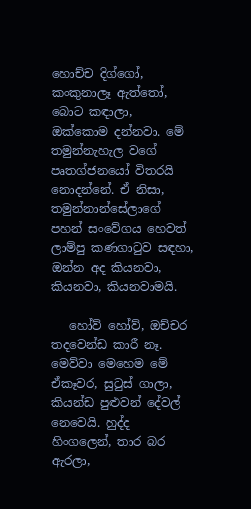හොච්ච දිග්ගෝ, කංකුනාලෑ ඇත්තෝ,  බොට කඳාලා, ඔක්කොම දන්නවා. මේ තමුන්නැහැල වගේ පෘතග්ජනයෝ විතරයි නොදන්නේ. ඒ නිසා, තමුන්නාන්සේලාගේ පහන් සංවේගය හෙවත් ලාම්පු කණගාටුව සඳහා, ඔන්න අද කියනවා, කියනවා, කියනවාමයි.

   හෝව් හෝව්, ඔච්චර තදවෙන්ඩ කාරී නෑ. මෙව්වා මෙහෙම මේ ඒකෑවර, සුටුස් ගාලා, කියන්ඩ පුළුවන් දේවල් නෙවෙයි. හුද්ද හිංගලෙන්, තාර බර ඇරලා,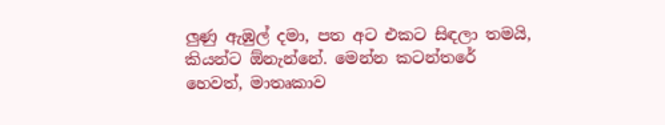ලුණු ඇඹුල් දමා, පත අට එකට සිඳලා තමයි, කියන්ට ඕනැන්නේ. මෙන්න කටන්තරේ හෙවත්, මාතෘකාව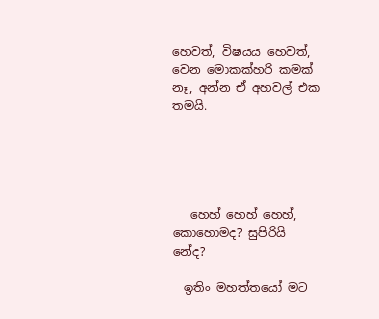හෙවත්, විෂයය හෙවත්, වෙන මොකක්හරි කමක් නෑ, අන්න ඒ අහවල් එක තමයි.





   හෙහ් හෙහ් හෙහ්, කොහොමද? සුපිරියි නේද?

  ඉතිං මහත්තයෝ මට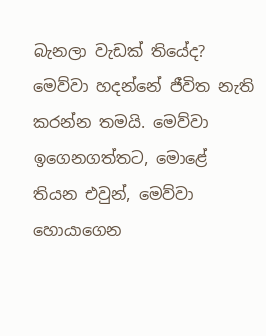බැනලා වැඩක් තියේද? මෙව්වා හදන්නේ ජීවිත නැති කරන්න තමයි. මෙව්වා ඉගෙනගත්තට, මොළේ තියන එවුන්, මෙව්වා හොයාගෙන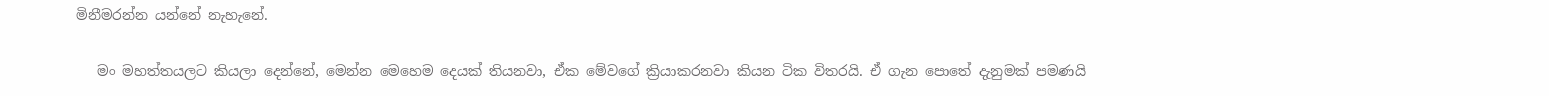මිනීමරන්න යන්නේ නැහැනේ.

   මං මහත්තයලට කියලා දෙන්නේ, මෙන්න මෙහෙම දෙයක් තියනවා, ඒක මේවගේ ක්‍රියාකරනවා කියන ටික විතරයි. ඒ ගැන පොතේ දැනුමක් පමණයි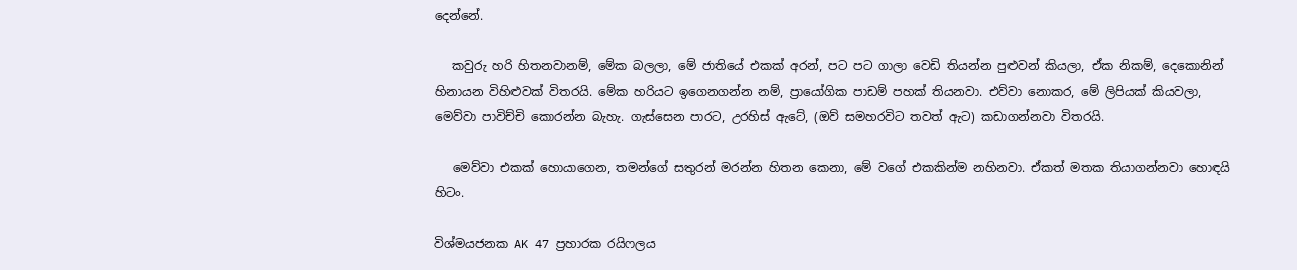දෙන්නේ.

   කවුරු හරි හිතනවානම්, මේක බලලා, මේ ජාතියේ එකක් අරන්, පට පට ගාලා වෙඩි තියන්න පුළුවන් කියලා, ඒක නිකම්, දෙකොනින් හිනායන විහිළුවක් විතරයි. මේක හරියට ඉගෙනගන්න නම්, ප්‍රායෝගික පාඩම් පහක් තියනවා. එව්වා නොකර, මේ ලිපියක් කියවලා, මෙව්වා පාවිච්චි කොරන්න බැහැ. ගැස්සෙන පාරට, උරහිස් ඇටේ, (ඔව් සමහරවිට තවත් ඇට) කඩාගන්නවා විතරයි.

   මෙව්වා එකක් හොයාගෙන, තමන්ගේ සතුරන් මරන්න හිතන කෙනා, මේ වගේ එකකින්ම නහිනවා. ඒකත් මතක තියාගන්නවා හොඳයි හිටං.

විශ්මයජනක AK 47 ප්‍රහාරක රයිෆලය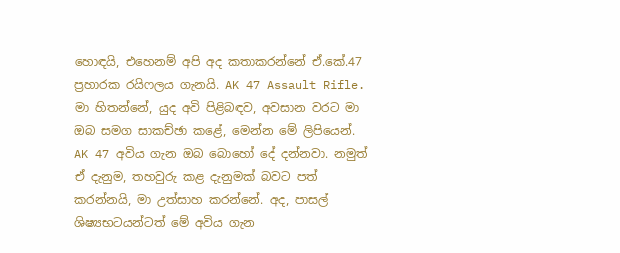හොඳයි, එහෙනම් අපි අද කතාකරන්නේ ඒ.කේ.47 ප්‍රහාරක රයිෆලය ගැනයි. AK 47 Assault Rifle. මා හිතන්නේ, යුද අවි පිළිබඳව, අවසාන වරට මා ඔබ සමග සාකච්ඡා කළේ, මෙන්න මේ ලිපියෙන්.  AK 47 අවිය ගැන ඔබ බොහෝ දේ දන්නවා. නමුත් ඒ දැනුම, තහවුරු කළ දැනුමක් බවට පත් කරන්නයි, මා උත්සාහ කරන්නේ. අද, පාසල් ශිෂ්‍යභටයන්ටත් මේ අවිය ගැන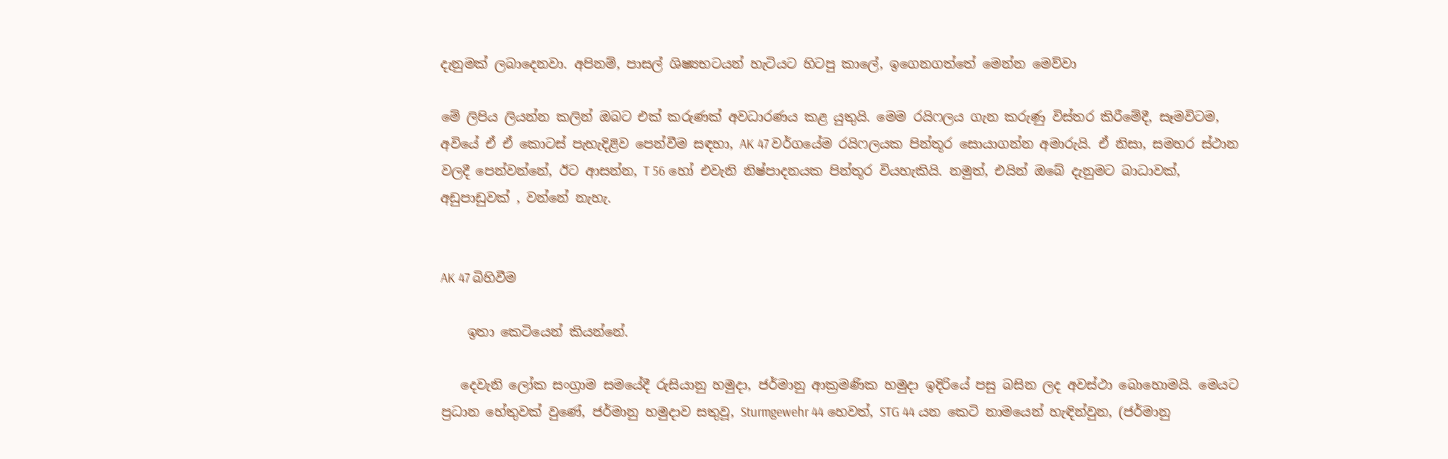දැනුමක් ලබාදෙනවා. අපිනම්, පාසල් ශිෂ්‍යභටයන් හැටියට හිටපු කාලේ, ඉගෙනගත්තේ මෙන්න මෙව්වා

මේ ලිපිය ලියන්න කලින් ඔබට එක් කරුණක් අවධාරණය කළ යුතුයි. මෙම රයිෆලය ගැන කරුණු විස්තර කිරීමේදී, සෑමවිටම, අවියේ ඒ ඒ කොටස් පැහැදිළිව පෙන්වීම සඳහා, AK 47 වර්ගයේම රයිෆලයක පින්තූර සොයාගන්න අමාරුයි. ඒ නිසා, සමහර ස්ථාන වලදී පෙන්වන්නේ, ඊට ආසන්න, T 56 හෝ එවැනි නිෂ්පාදනයක පින්තූර වියහැකියි. නමුත්, එයින් ඔබේ දැනුමට බාධාවක්, අඩුපාඩුවක් , වන්නේ නැහැ.


AK 47 බිහිවීම

    ඉතා කෙටියෙන් කියන්නේ.

   දෙවැනි ලෝක සංග්‍රාම සමයේදී රුසියානු හමුදා, ජර්මානු ආක්‍රමණික හමුදා ඉදිරියේ පසු බසින ලද අවස්ථා බොහොමයි. මෙයට ප්‍රධාන හේතුවක් වුණේ, ජර්මානු හමුදාව සතුවූ, Sturmgewehr 44 හෙවත්, STG 44 යන කෙටි නාමයෙන් හැඳින්වුන, (ජර්මානු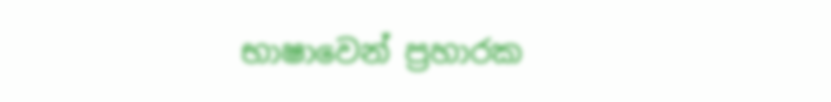භාෂාවෙන් ප්‍රහාරක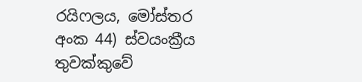රයිෆලය, මෝස්‌තර අංක 44) ස්වයංක්‍රීය තුවක්කුවේ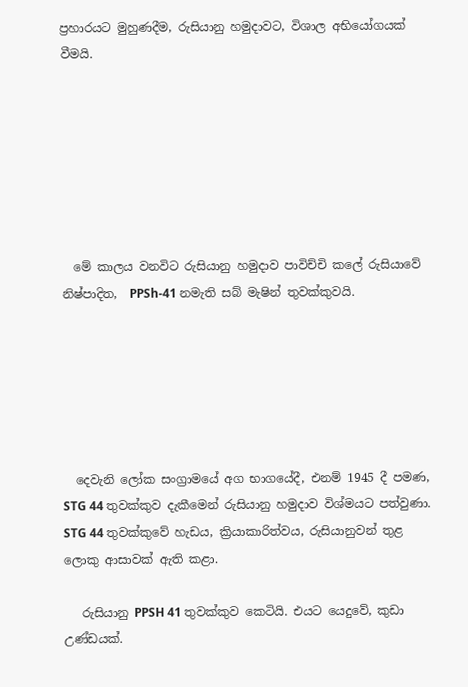ප්‍රහාරයට මුහුණදීම, රුසියානු හමුදාවට, විශාල අභියෝගයක් වීමයි.







  මේ කාලය වනවිට රුසියානු හමුදාව පාවිච්චි කලේ රුසියාවේ නිෂ්පාදිත,  PPSh-41 නමැති සබ් මැෂින් තුවක්කුවයි.






  දෙවැනි ලෝක සංග්‍රාමයේ අග භාගයේදී, එනම් 1945 දී පමණ, STG 44 තුවක්කුව දැකීමෙන් රුසියානු හමුදාව විශ්මයට පත්වුණා. STG 44 තුවක්කුවේ හැඩය, ක්‍රියාකාරිත්වය, රුසියානුවන් තුළ ලොකු ආසාවක් ඇති කළා.

   රුසියානු PPSH 41 තුවක්කුව කෙටියි. එයට යෙදුවේ, කුඩා උණ්ඩයක්.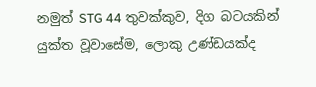නමුත් STG 44 තුවක්කුව, දිග බටයකින් යුක්ත වූවාසේම, ලොකු උණ්ඩයක්ද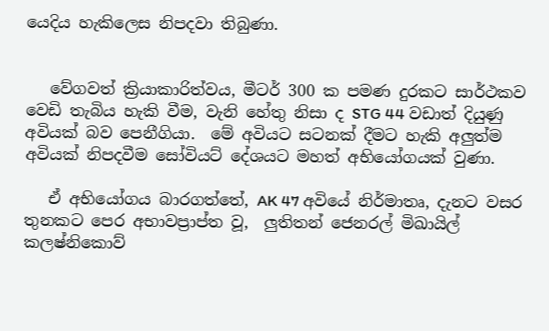යෙදිය හැකිලෙස නිපදවා තිබුණා.


   වේගවත් ක්‍රියාකාරිත්වය, මීටර් 300 ක පමණ දුරකට සාර්ථකව වෙඩි තැබිය හැකි වීම, වැනි හේතු නිසා ද STG 44 වඩාත් දියුණු අවියක් බව පෙනීගියා.  මේ අවියට සටනක් දීමට හැකි අලුත්ම අවියක් නිපදවීම සෝවියට් දේශයට මහත් අභියෝගයක් වුණා.

   ඒ අභියෝගය බාරගත්තේ, AK 47 අවියේ නිර්මාතෘ, දැනට වසර තුනකට පෙර අභාවප්‍රාප්ත වූ,  ලුතිතන් ජෙනරල් මිඛායිල් කලෂ්නිකොව්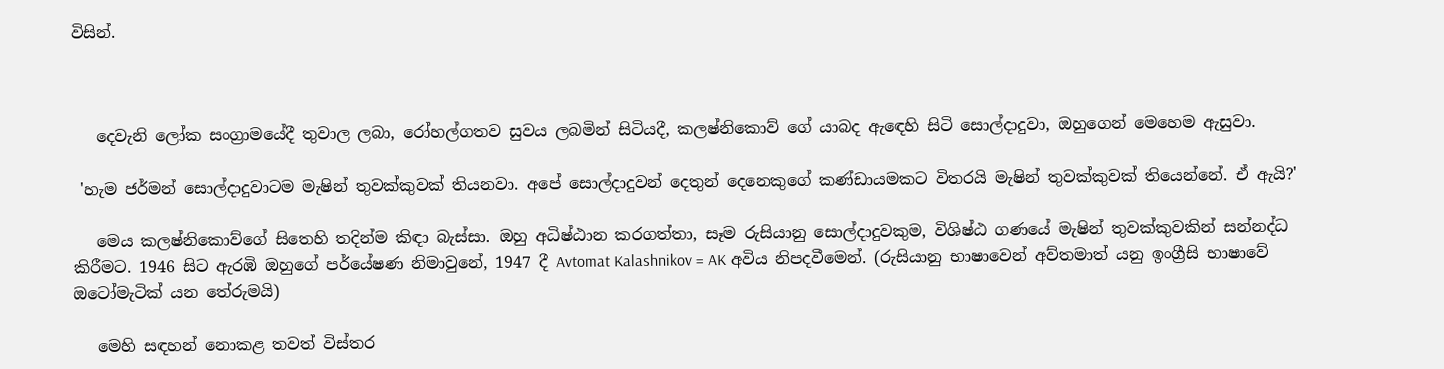විසින්.



   දෙවැනි ලෝක සංග්‍රාමයේදී තුවාල ලබා, රෝහල්ගතව සුවය ලබමින් සිටියදී, කලෂ්නිකොව් ගේ යාබද ඇඳෙහි සිටි සොල්දාදුවා, ඔහුගෙන් මෙහෙම ඇසුවා.

 'හැම ජර්මන් සොල්දාදුවාටම මැෂින් තුවක්කුවක් තියනවා. අපේ සොල්දාදුවන් දෙතුන් දෙනෙකුගේ කණ්ඩායමකට විතරයි මැෂින් තුවක්කුවක් තියෙන්නේ. ඒ ඇයි?'

   මෙය කලෂ්නිකොව්ගේ සිතෙහි තදින්ම කිඳා බැස්සා. ඔහු අධිෂ්ඨාන කරගත්තා, සෑම රුසියානු සොල්දාදුවකුම, විශිෂ්ඨ ගණයේ මැෂින් තුවක්කුවකින් සන්නද්ධ කිරීමට. 1946 සිට ඇරඹි ඔහුගේ පර්යේෂණ නිමාවුනේ, 1947 දී Avtomat Kalashnikov = AK අවිය නිපදවීමෙන්. (රුසියානු භාෂාවෙන් අව්තමාත් යනු ඉංග්‍රීසි භාෂාවේ ඔටෝමැටික් යන තේරුමයි)

   මෙහි සඳහන් නොකළ තවත් විස්තර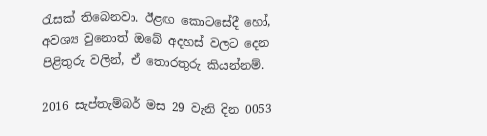රැසක් තිබෙනවා. ඊළඟ කොටසේදී හෝ, අවශ්‍ය වුනොත් ඔබේ අදහස් වලට දෙන පිළිතුරු වලින්, ඒ තොරතුරු කියන්නම්.

2016 සැප්තැම්බර් මස 29 වැනි දින 0053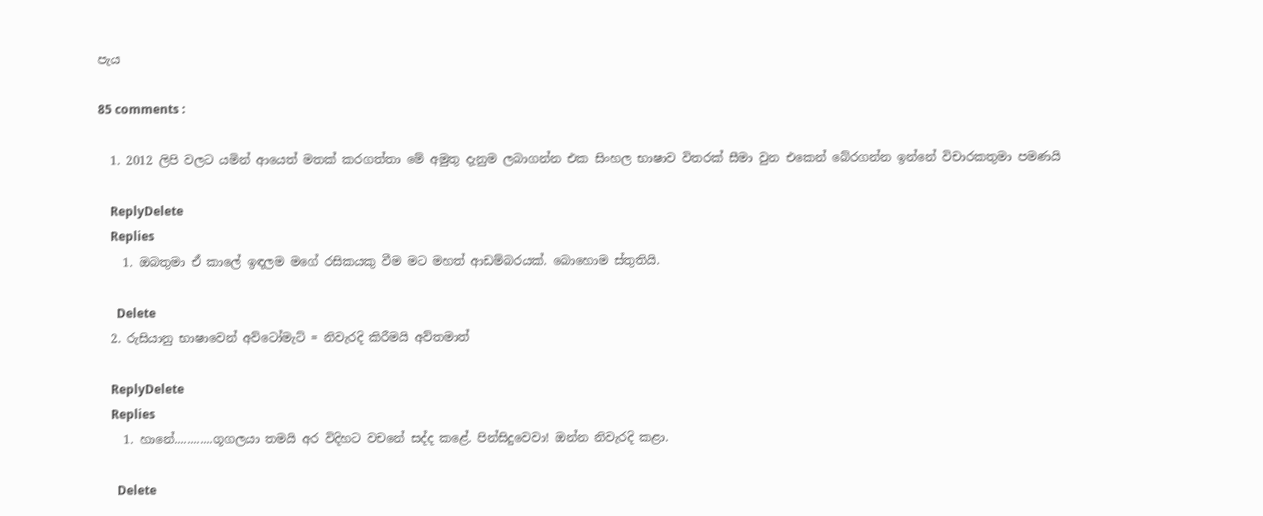පැය

85 comments :

  1. 2012 ලිපි වලට යමින් ආයෙත් මතක් කරගත්තා මේ අමුතු දැනුම ලබාගන්න එක සිංහල භාෂාව විතරක් සීමා වුන එකෙන් බේරගන්න ඉන්නේ විචාරකතුමා පමණයි

    ReplyDelete
    Replies
    1. ඔබතුමා ඒ කාලේ ඉඳලම මගේ රසිකයකු වීම මට මහත් ආඩම්බරයක්. බොහොම ස්තුතියි.

      Delete
  2. රුසියානු භාෂාවෙන් අව්ටෝමැට් = නිවැරදි කිරීමයි අව්තමාත්

    ReplyDelete
    Replies
    1. හානේ............ගූගලයා තමයි අර විදිහට වචනේ සද්ද කළේ. පින්සිදුවෙවා! ඔන්න නිවැරදි කළා.

      Delete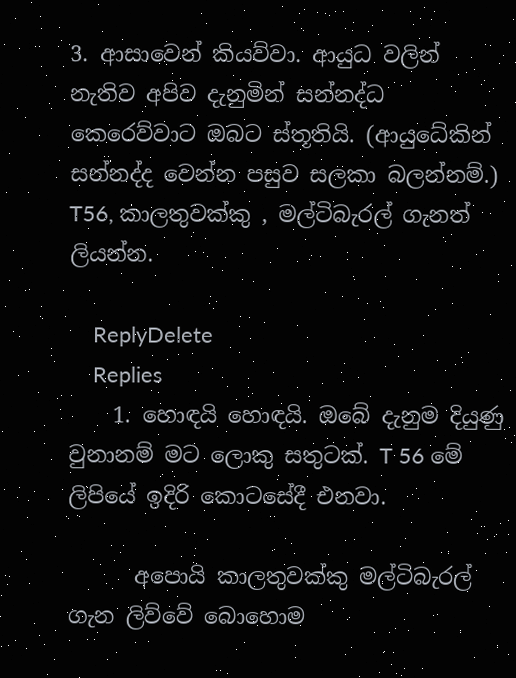3. ආසාවෙන් කියව්වා. ආයුධ වලින් නැතිව අපිව දැනුමින් සන්නද්ධ කෙරෙව්වාට ඔබට ස්තූතියි. (ආයුධේකින් සන්නද්ද වෙන්න පසුව සලකා බලන්නම්.) T56, කාලතුවක්කු , මල්ටිබැරල් ගැනත් ලියන්න.

    ReplyDelete
    Replies
    1. හොඳයි හොඳයි. ඔබේ දැනුම දියුණු වුනානම් මට ලොකු සතුටක්. T 56 මේ ලිපියේ ඉදිරි කොටසේදී එනවා.

      අපොයි කාලතුවක්කු මල්ටිබැරල් ගැන ලිව්වේ බොහොම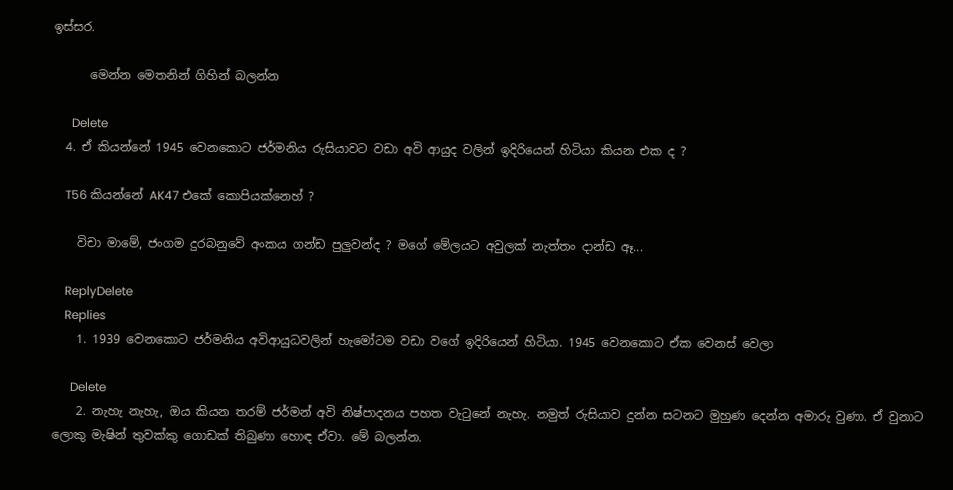ඉස්සර.

      මෙන්න මෙතනින් ගිහින් බලන්න

      Delete
  4. ඒ කියන්නේ 1945 වෙනකොට ජර්මනිය රුසියාවට වඩා අවි ආයුද වලින් ඉදිරියෙන් හිටියා කියන එක ද ?

    T56 කියන්නේ AK47 එකේ කොපියක්නෙහ් ?

    විචා මාමේ, ජංගම දුරබනුවේ අංකය ගන්ඩ පුලුවන්ද ? මගේ මේලයට අවුලක් නැත්තං දාන්ඩ ඈ...

    ReplyDelete
    Replies
    1. 1939 වෙනකොට ජර්මනිය අවිආයුධවලින් හැමෝටම වඩා වගේ ඉදිරියෙන් හිටියා. 1945 වෙනකොට ඒක වෙනස් වෙලා

      Delete
    2. නැහැ නැහැ, ඔය කියන තරම් ජර්මන් අවි නිෂ්පාදනය පහත වැටුනේ නැහැ. නමුත් රුසියාව දුන්න සටනට මුහුණ දෙන්න අමාරු වුණා. ඒ වුනාට ලොකු මැෂින් තුවක්කු ගොඩක් තිබුණා හොඳ ඒවා. මේ බලන්න.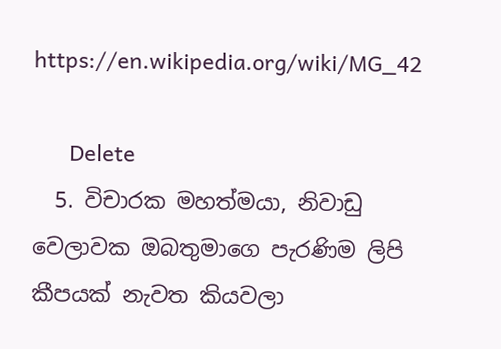https://en.wikipedia.org/wiki/MG_42

      Delete
  5. විචාරක මහත්මයා, නිවාඩු වෙලාවක ඔබතුමාගෙ පැරණිම ලිපි කීපයක් නැවත කියවලා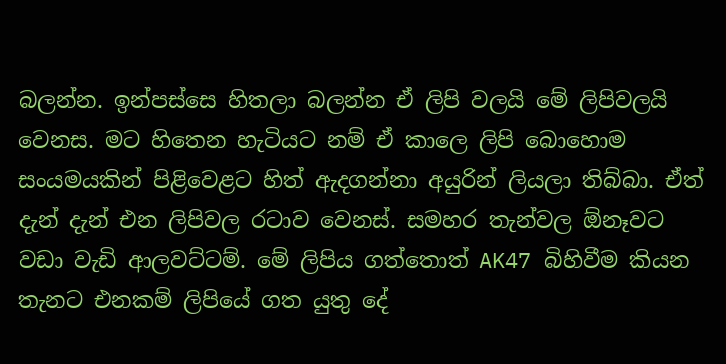බලන්න. ඉන්පස්සෙ හිතලා බලන්න ඒ ලිපි වලයි මේ ලිපිවලයි වෙනස. මට හිතෙන හැටියට නම් ඒ කාලෙ ලිපි බොහොම සංයමයකින් පිළිවෙළට හිත් ඇදගන්නා අයුරින් ලියලා තිබ්බා. ඒත් දැන් දැන් එන ලිපිවල රටාව වෙනස්. සමහර තැන්වල ඕනෑවට වඩා වැඩි ආලවට්ටම්. මේ ලිපිය ගත්තොත් AK47 බිහිවීම කියන තැනට එනකම් ලිපියේ ගත යුතු දේ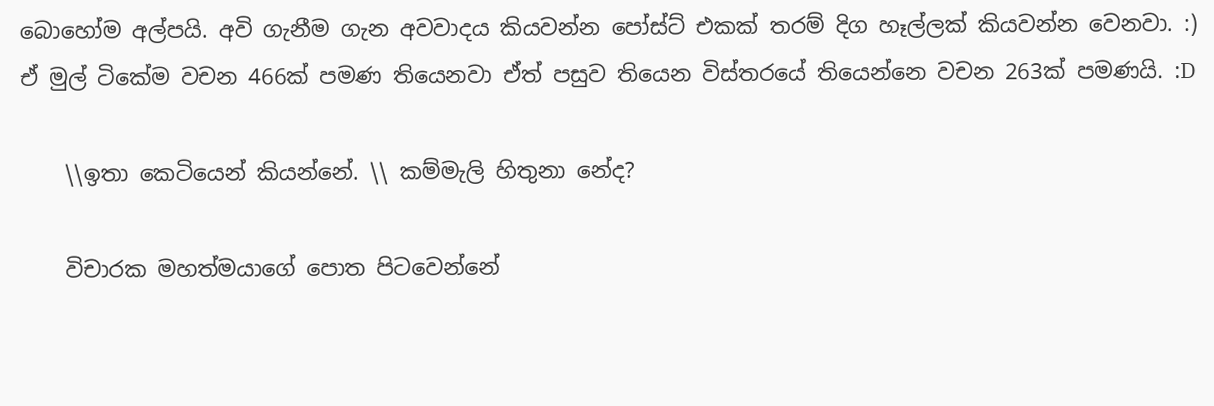බොහෝම අල්පයි. අවි ගැනීම ගැන අවවාදය කියවන්න පෝස්ට් එකක් තරම් දිග හෑල්ලක් කියවන්න වෙනවා. :) ඒ මුල් ටිකේම වචන 466ක් පමණ තියෙනවා ඒත් පසුව තියෙන විස්තරයේ තියෙන්නෙ වචන 263ක් පමණයි. :D

    \\ඉතා කෙටියෙන් කියන්නේ. \\ කම්මැලි හිතුනා නේද?

    විචාරක මහත්මයාගේ පොත පිටවෙන්නේ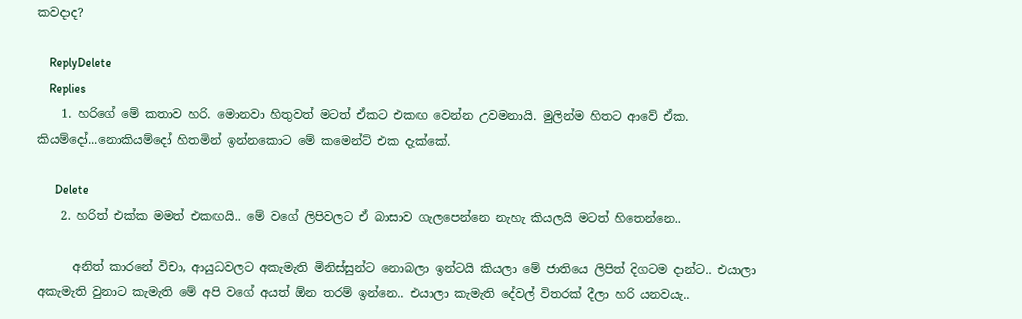කවදාද?

    ReplyDelete
    Replies
    1. හරිගේ මේ කතාව හරි. මොනවා හිතුවත් මටත් ඒකට එකඟ වෙන්න උවමනායි. මුලින්ම හිතට ආවේ ඒක. කියම්දෝ...නොකියම්දෝ හිතමින් ඉන්නකොට මේ කමෙන්ට් එක දැක්කේ.

      Delete
    2. හරිත් එක්ක මමත් එකඟයි.. මේ වගේ ලිපිවලට ඒ බාසාව ගැලපෙන්නෙ නැහැ කියලයි මටත් හිතෙන්නෙ..

      අනිත් කාරනේ විචා, ආයුධවලට අකැමැති මිනිස්සුන්ට නොබලා ඉන්ටයි කියලා මේ ජාතියෙ ලිපිත් දිගටම දාන්ට.. එයාලා අකැමැති වුනාට කැමැති මේ අපි වගේ අයත් ඕන තරම් ඉන්නෙ.. එයාලා කැමැති දේවල් විතරක් දීලා හරි යනවයැ..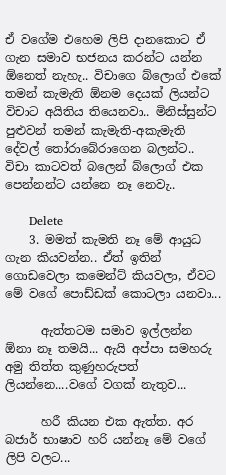ඒ වගේම එහෙම ලිපි දානකොට ඒ ගැන සමාව භජනය කරන්ට යන්න ඕනෙත් නැහැ.. විචාගෙ බ්ලොග් එකේ තමන් කැමැති ඕනම දෙයක් ලියන්ට විචාට අයිතිය තියෙනවා.. මිනිස්සුන්ට පුළුවන් තමන් කැමැති-අකැමැති දේවල් තෝරාබේරාගෙන බලන්ට.. විචා කාටවත් බලෙන් බ්ලොග් එක පෙන්නන්ට යන්නෙ නෑ නෙවැ..

      Delete
    3. මමත් කැමති නෑ මේ ආයුධ ගැන කියවන්න.. ඒත් ඉතින් ගොඩවෙලා කමෙන්ට් කියවලා, ඒවට මේ වගේ පොඩ්ඩක් කොටලා යනවා...

      ඇත්තටම සමාව ඉල්ලන්න ඕනා නෑ තමයි... ඇයි අප්පා සමහරු අමු තිත්ත කුණුහරුපත් ලියන්නෙ....වගේ වගක් නැතුව...

      හරී කියන එක ඇත්ත. අර බජාර් භාෂාව හරි යන්නෑ මේ වගේ ලිපි වලට...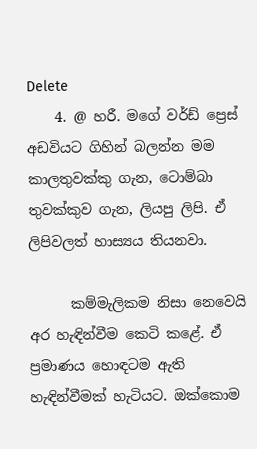Delete
    4. @ හරී. මගේ වර්ඩ් ප්‍රෙස් අඩවියට ගිහින් බලන්න මම කාලතුවක්කු ගැන, ටොම්බා තුවක්කුව ගැන, ලියපු ලිපි. ඒ ලිපිවලත් හාස්‍යය තියනවා.

      කම්මැලිකම නිසා නෙවෙයි අර හැඳින්වීම කෙටි කළේ. ඒ ප්‍රමාණය හොඳටම ඇති හැඳින්වීමක් හැටියට. ඔක්කොම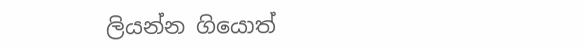ලියන්න ගියොත්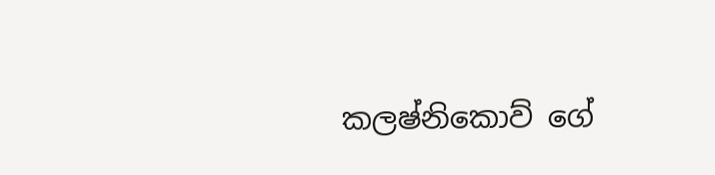කලෂ්නිකොව් ගේ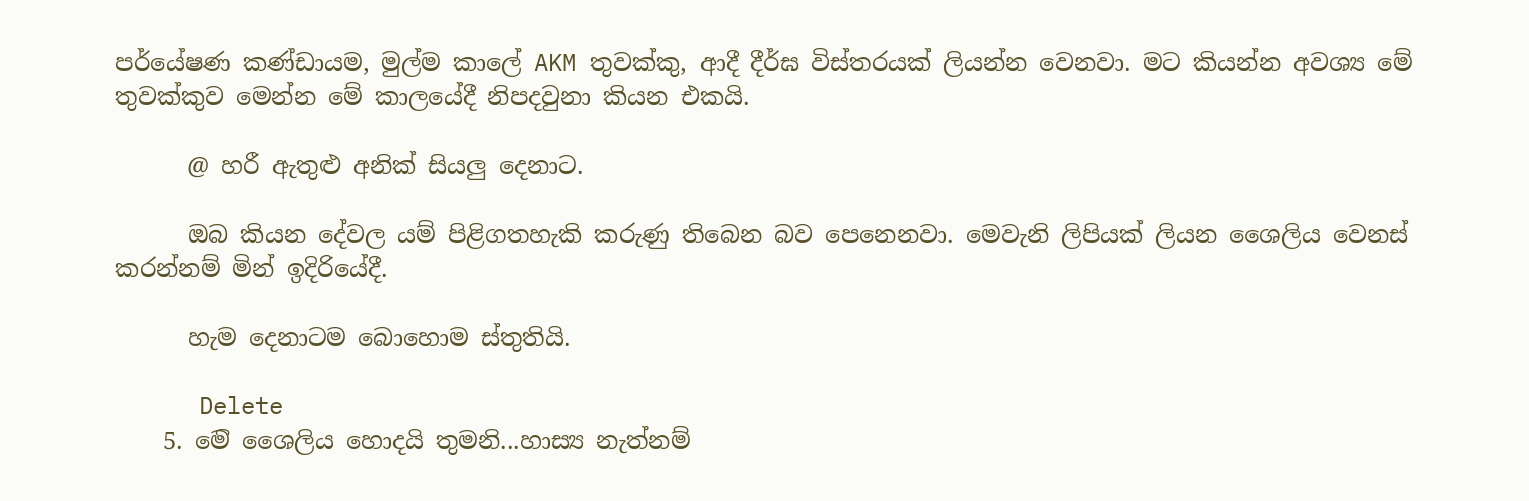පර්යේෂණ කණ්ඩායම, මුල්ම කාලේ AKM තුවක්කු, ආදී දීර්ඝ විස්තරයක් ලියන්න වෙනවා. මට කියන්න අවශ්‍ය මේ තුවක්කුව මෙන්න මේ කාලයේදී නිපදවුනා කියන එකයි.

      @ හරී ඇතුළු අනික් සියලු දෙනාට.

      ඔබ කියන දේවල යම් පිළිගතහැකි කරුණු තිබෙන බව පෙනෙනවා. මෙවැනි ලිපියක් ලියන ශෛලිය වෙනස් කරන්නම් මින් ඉදිරියේදී.

      හැම දෙනාටම බොහොම ස්තුතියි.

      Delete
    5. ම‍ෙි ශෛලිය හ‍ොදයි තුමනි...හාස්‍ය නැත්නම්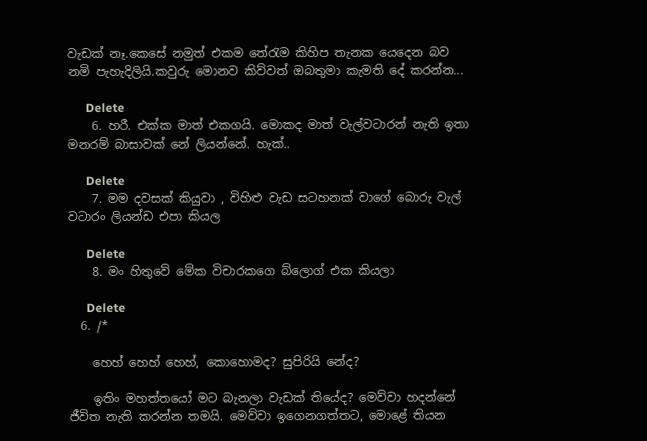වැඩක් නෑ.ක‍ෙස‍ේ නමුත් එකම ත‍ේරැම කිහිප තැනක ය‍ෙද‍ෙන බව නමි පැහැදිලියි.කවුරු ම‍ොනව කිව්වත් ඔබතුමා කැමති ද‍ේ කරන්න...

      Delete
    6. හරී. එක්ක මාත් එකගයි. මොකද මාත් වැල්වටාරන් නැති ඉතා මනරම් බාසාවක් නේ ලියන්නේ. හැක්..

      Delete
    7. මම දවසක් කියුවා , විහිළු වැඩ සටහනක් වාගේ බොරු වැල් වටාරං ලියන්ඩ එපා කියල

      Delete
    8. මං හිතුවේ මේක විචාරකගෙ බ්ලොග් එක කියලා

      Delete
  6. /*

    හෙහ් හෙහ් හෙහ්, කොහොමද? සුපිරියි නේද?

    ඉතිං මහත්තයෝ මට බැනලා වැඩක් තියේද? මෙව්වා හදන්නේ ජීවිත නැති කරන්න තමයි. මෙව්වා ඉගෙනගත්තට, මොළේ තියන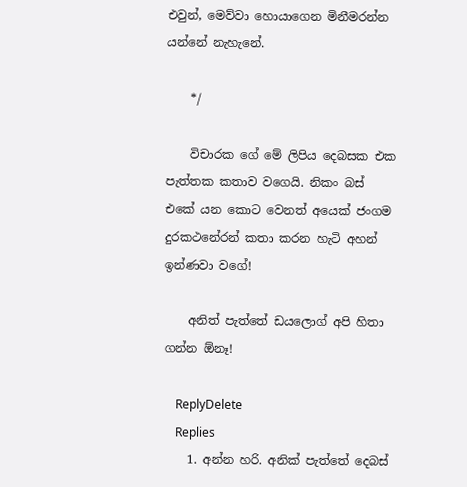එවුන්, මෙව්වා හොයාගෙන මිනීමරන්න යන්නේ නැහැනේ.

    */

    විචාරක ගේ මේ ලිපිය දෙබසක එක පැත්තක කතාව වගෙයි. නිකං බස් එකේ යන කොට වෙනත් අයෙක් ජංගම දුරකථනේ‍රන් කතා කරන හැටි අහන් ඉන්ණවා වගේ!

    අනිත් පැත්තේ ඩයලොග් අපි හිතා ගන්න ඕනෑ!

    ReplyDelete
    Replies
    1. අන්න හරි. අනික් පැත්තේ දෙබස්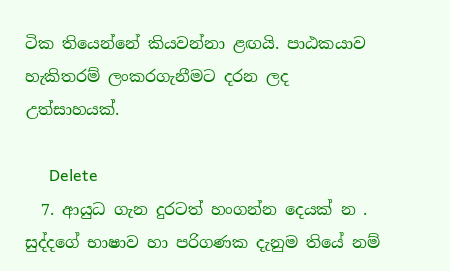ටික තියෙන්නේ කියවන්නා ළඟයි. පාඨකයාව හැකිතරම් ලංකරගැනීමට දරන ලද උත්සාහයක්.

      Delete
  7. ආයුධ ගැන දුරටත් හංගන්න දෙයක් න . සුද්දගේ භාෂාව හා පරිගණක දැනුම තියේ නම්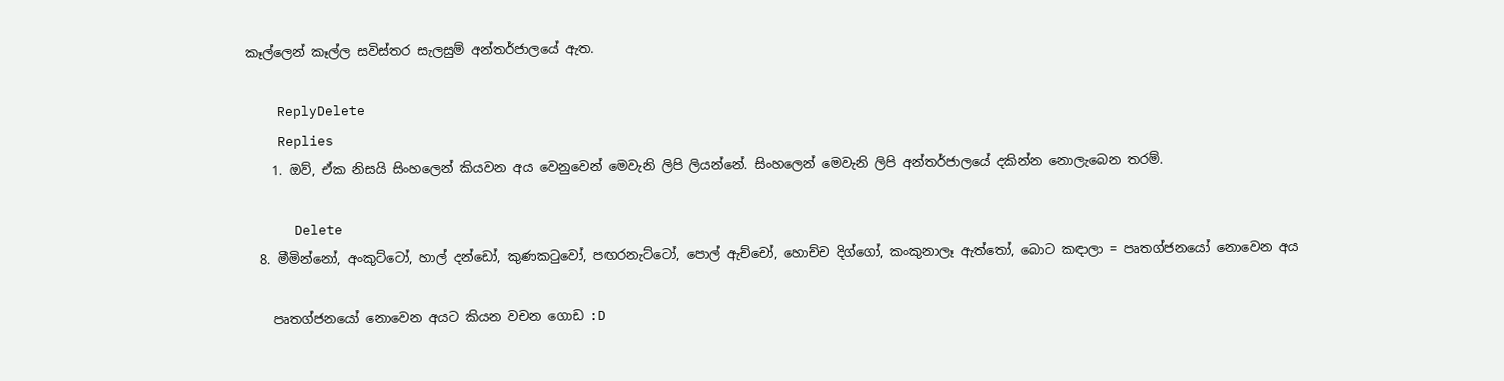කෑල්ලෙන් කෑල්ල සවිස්තර සැලසුම් අන්තර්ජාලයේ ඇත.

    ReplyDelete
    Replies
    1. ඔව්, ඒක නිසයි සිංහලෙන් කියවන අය වෙනුවෙන් මෙවැනි ලිපි ලියන්නේ. සිංහලෙන් මෙවැනි ලිපි අන්තර්ජාලයේ දකින්න නොලැබෙන තරම්.

      Delete
  8. මීමින්නෝ, අංකුට්ටෝ, හාල් දන්ඩෝ, කුණකටුවෝ, පඟරනැට්ටෝ, පොල් ඇච්චෝ, හොච්ච දිග්ගෝ, කංකුනාලෑ ඇත්තෝ, බොට කඳාලා = පෘතග්ජනයෝ නොවෙන අය

    පෘතග්ජනයෝ නොවෙන අයට කියන වචන ගොඩ :D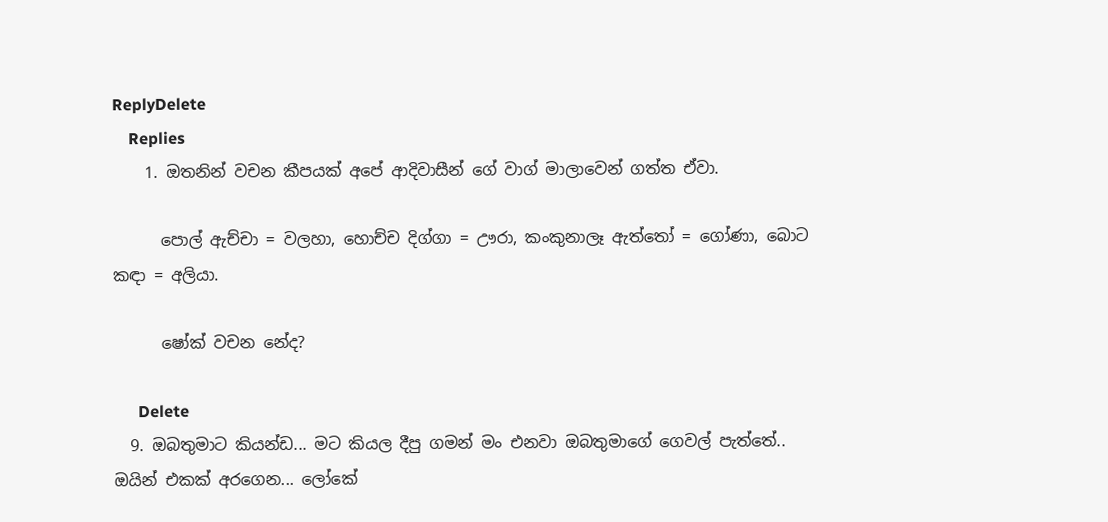ReplyDelete
    Replies
    1. ඔතනින් වචන කීපයක් අපේ ආදිවාසීන් ගේ වාග් මාලාවෙන් ගත්ත ඒවා.

      පොල් ඇච්චා = වලහා, හොච්ච දිග්ගා = ඌරා, කංකුනාලෑ ඇත්තෝ = ගෝණා, බොට කඳා = අලියා.

      ෂෝක් වචන නේද?

      Delete
  9. ඔබතුමාට කියන්ඩ... මට කියල දීපු ගමන් මං එනවා ඔබතුමාගේ ගෙවල් පැත්තේ.. ඔයින් එකක් අරගෙන... ලෝකේ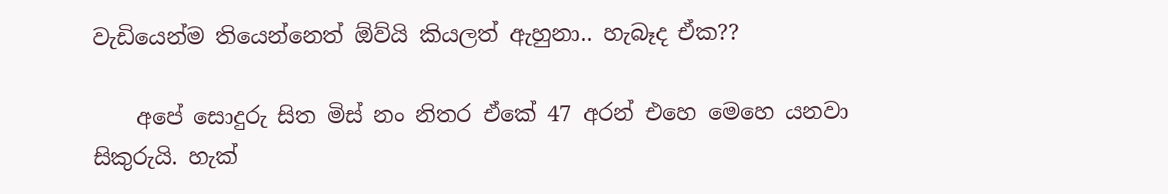වැඩියෙන්ම තියෙන්නෙත් ඕව්යි කියලත් ඇහුනා.. හැබෑද ඒක??

    අපේ සොදුරු සිත මිස් නං නිතර ඒකේ 47 අරන් එහෙ මෙහෙ යනවා සිකුරුයි. හැක්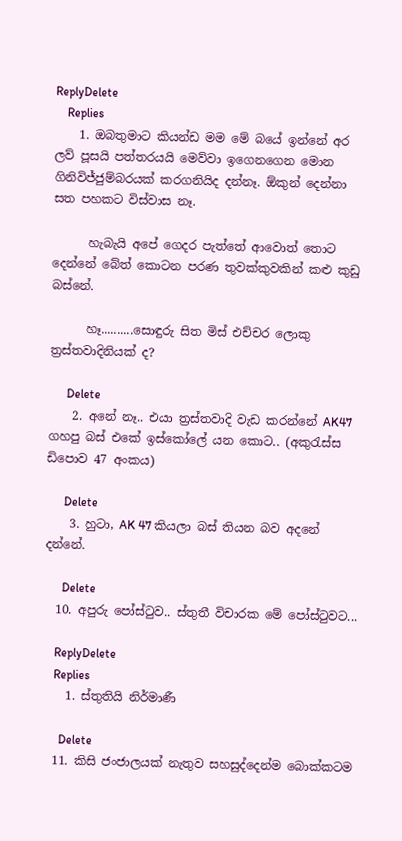ReplyDelete
    Replies
    1. ඔබතුමාට කියන්ඩ මම මේ බයේ ඉන්නේ අර ලව් පූසයි පත්තරයයි මෙව්වා ඉගෙනගෙන මොන ගිනිවිජ්ජුම්බරයක් කරගනියිද දන්නෑ. ඕකුන් දෙන්නා සත පහකට විස්වාස නෑ.

      හැබැයි අපේ ගෙදර පැත්තේ ආවොත් තොට දෙන්නේ බේත් කොටන පරණ තුවක්කුවකින් කළු කුඩු බස්නේ.

      හෑ..........සොඳුරු සිත මිස් එච්චර ලොකු ත්‍රස්තවාදිනියක් ද?

      Delete
    2. අනේ නෑ.. එයා ත්‍රස්තවාදි වැඩ කරන්නේ AK47 ගහපු බස් එකේ ඉස්කෝලේ යන කොට.. (අකුරැස්ස ඩිපොව 47 අංකය)

      Delete
    3. හුටා, AK 47 කියලා බස් තියන බව අදනේ දන්නේ.

      Delete
  10. අපුරු පෝස්ටුව.. ස්තුතී විචාරක මේ පෝස්ටුවට...

    ReplyDelete
    Replies
    1. ස්තුතියි නිර්මාණී

      Delete
  11. කිසි ජංජාලයක් නැතුව සහසුද්දෙන්ම බොක්කටම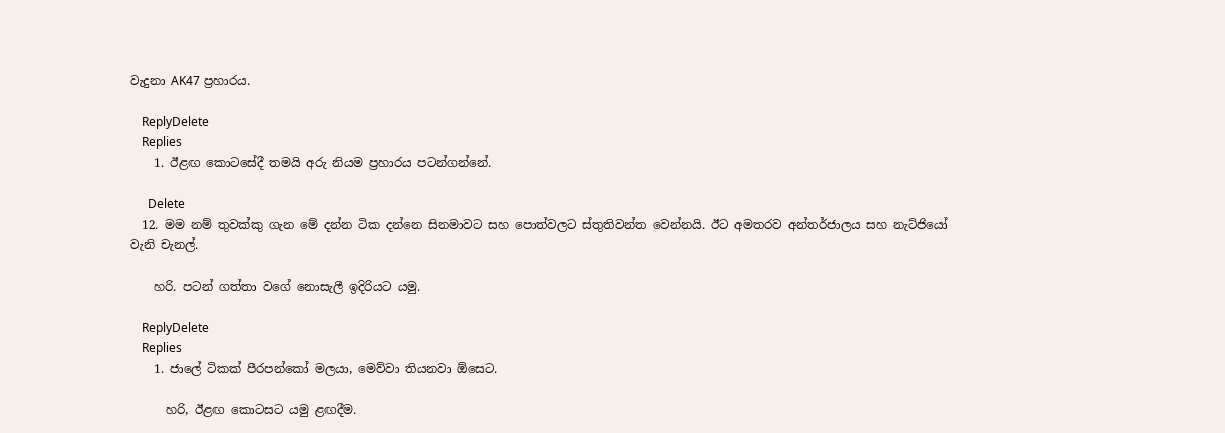වැදුනා AK47 ප්‍රහාරය.

    ReplyDelete
    Replies
    1. ඊළඟ කොටසේදී තමයි අරු නියම ප්‍රහාරය පටන්ගන්නේ.

      Delete
  12. මම නම් තුවක්කු ගැන මේ දන්න ටික දන්නෙ සිනමාවට සහ පොත්වලට ස්තුතිවන්ත වෙන්නයි. ඊට අමතරව අන්තර්ජාලය සහ නැට්ජියෝ වැනි චැනල්.

    හරි. පටන් ගත්තා වගේ නොසැලී ඉදිරියට යමු.

    ReplyDelete
    Replies
    1. ජාලේ ටිකක් පීරපන්කෝ මලයා, මෙව්වා තියනවා ඕසෙට.

      හරි, ඊළඟ කොටසට යමු ළඟදීම.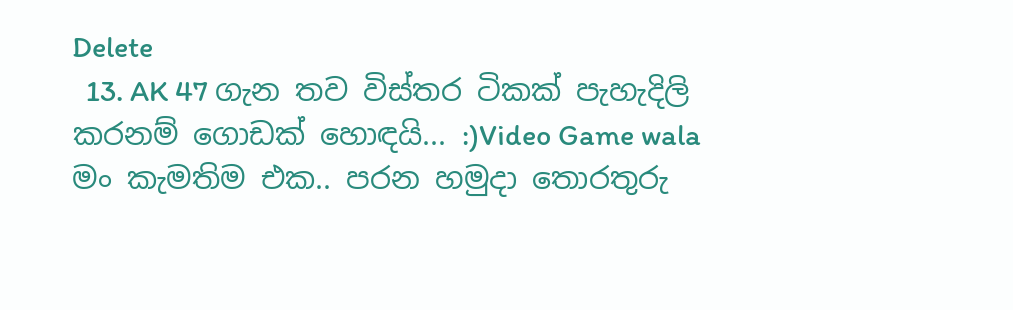Delete
  13. AK 47 ගැන තව විස්තර ටිකක් පැහැදිලි කරනම් ගොඩක් හොඳයි... :)Video Game wala මං කැමතිම එක.. පරන හමුදා තොරතුරු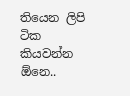තියෙන ලිපි ටික කියවන්න ඕනෙ..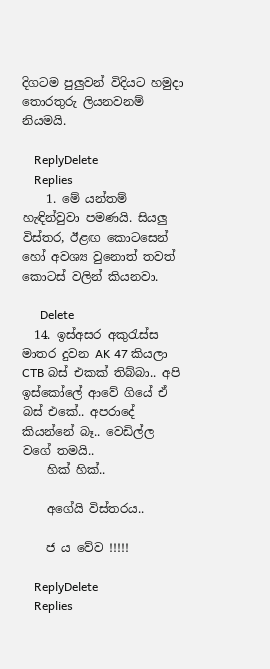දිගටම පුලුවන් විදියට හමුදා තොරතුරු ලියනවනම් නියමයි.

    ReplyDelete
    Replies
    1. මේ යන්තම් හැඳින්වුවා පමණයි. සියලු විස්තර, ඊළඟ කොටසෙන් හෝ අවශ්‍ය වුනොත් තවත් කොටස් වලින් කියනවා.

      Delete
  14. ඉස්අසර අකුරැස්ස මාතර දුවන AK 47 කියලා CTB බස් එකක් තිබ්බා.. අපි ඉස්කෝලේ ආවේ ගියේ ඒ බස් එකේ.. අපරාදේ කියන්නේ බෑ.. වෙඩිල්ල වගේ තමයි..
    හික් හික්..

    අගේයි විස්තරය..

    ජ ය වේව !!!!!

    ReplyDelete
    Replies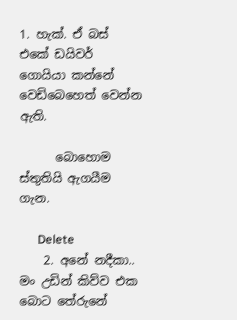1. හැක්. ඒ බස් එකේ ඩයිවර් ගොයියා කන්නේ වෙඩිබෙහෙත් වෙන්න ඇති.

      බොහොම ස්තුතියි ඇගයීම ගැන.

      Delete
    2. අනේ නදීකා.. මං උඩින් කිව්ව එක බොට තේරුනේ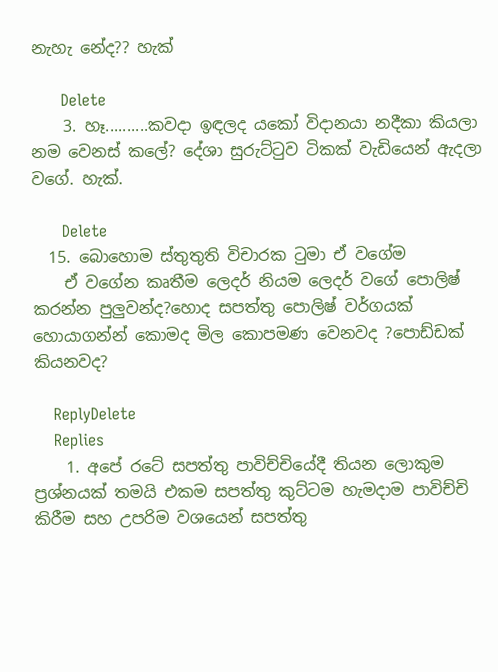නැහැ නේද?? හැක්

      Delete
    3. හෑ..........කවදා ඉඳලද යකෝ විදානයා නදීකා කියලා නම වෙනස් කලේ? දේශා සුරුට්ටුව ටිකක් වැඩියෙන් ඇදලා වගේ. හැක්.

      Delete
  15. බොහොම ස්තුතුති විචාරක ටුමා ඒ වගේම
    ඒ වගේන කෘතීම ලෙදර් නියම ලෙදර් වගේ පොලිෂ් කරන්න පුලුවන්ද?හොද සපත්තු පොලිෂ් වර්ගයක් හොයාගන්න් කොමද මිල කොපමණ වෙනවද ?පොඩ්ඩක් කියනවද?

    ReplyDelete
    Replies
    1. අපේ රටේ සපත්තු පාවිච්චියේදී තියන ලොකුම ප්‍රශ්නයක් තමයි එකම සපත්තු කුට්ටම හැමදාම පාවිච්චි කිරීම සහ උපරිම වශයෙන් සපත්තු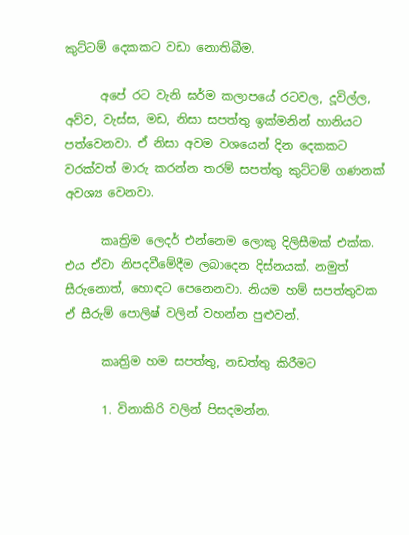කුට්ටම් දෙකකට වඩා නොතිබීම.

      අපේ රට වැනි ඝර්ම කලාපයේ රටවල, දූවිල්ල, අව්ව, වැස්ස, මඩ, නිසා සපත්තු ඉක්මනින් හානියට පත්වෙනවා. ඒ නිසා අවම වශයෙන් දින දෙකකට වරක්වත් මාරු කරන්න තරම් සපත්තු කුට්ටම් ගණනක් අවශ්‍ය වෙනවා.

      කෘත්‍රිම ලෙදර් එන්නෙම ලොකු දිලිසීමක් එක්ක. එය ඒවා නිපදවීමේදීම ලබාදෙන දිස්නයක්. නමුත් සීරුනොත්, හොඳට පෙනෙනවා. නියම හම් සපත්තුවක ඒ සීරුම් පොලිෂ් වලින් වහන්න පුළුවන්.

      කෘත්‍රිම හම සපත්තු, නඩත්තු කිරීමට

      1. විනාකිරි වලින් පිසදමන්න.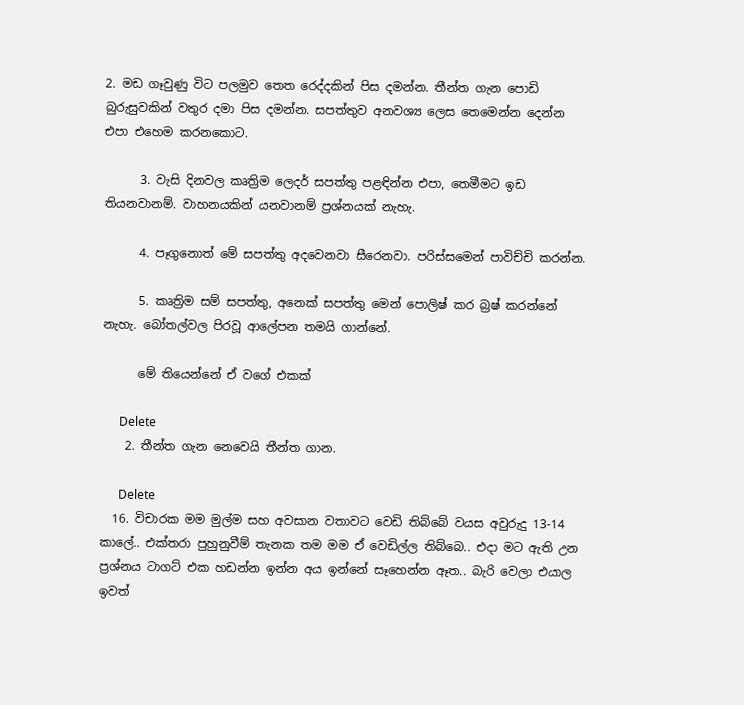2. මඩ ගෑවුණු විට පලමුව තෙත රෙද්දකින් පිස දමන්න. තීන්ත ගැන පොඩි බුරුසුවකින් වතුර දමා පිස දමන්න. සපත්තුව අනවශ්‍ය ලෙස තෙමෙන්න දෙන්න එපා එහෙම කරනකොට.

      3. වැසි දිනවල කෘත්‍රිම ලෙදර් සපත්තු පළඳින්න එපා, තෙමීමට ඉඩ තියනවානම්. වාහනයකින් යනවානම් ප්‍රශ්නයක් නැහැ.

      4. පෑගුනොත් මේ සපත්තු අදවෙනවා සීරෙනවා. පරිස්සමෙන් පාවිච්චි කරන්න.

      5. කෘත්‍රිම සම් සපත්තු, අනෙක් සපත්තු මෙන් පොලිෂ් කර බ්‍රෂ් කරන්නේ නැහැ. බෝතල්වල පිරවූ ආලේපන තමයි ගාන්නේ.

      මේ තියෙන්නේ ඒ වගේ එකක්

      Delete
    2. තීන්ත ගැන නෙවෙයි තීන්ත ගාන.

      Delete
  16. විචාරක මම මුල්ම සහ අවසාන වතාවට වෙඩි තිබ්බේ වයස අවුරුදු 13-14 කාලේ.. එක්තරා පුහුනුවීම් තැනක තම මම ඒ වෙඩිල්ල තිබ්බෙ.. එදා මට ඇති උන ප්‍රශ්නය ටාගට් එක හඩන්න ඉන්න අය ඉන්නේ සෑහෙන්න ඈත.. බැරි වෙලා එයාල ඉවත්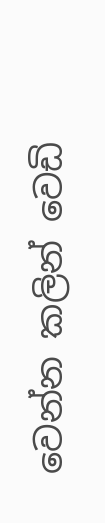වෙන්න කලින් වෙඩි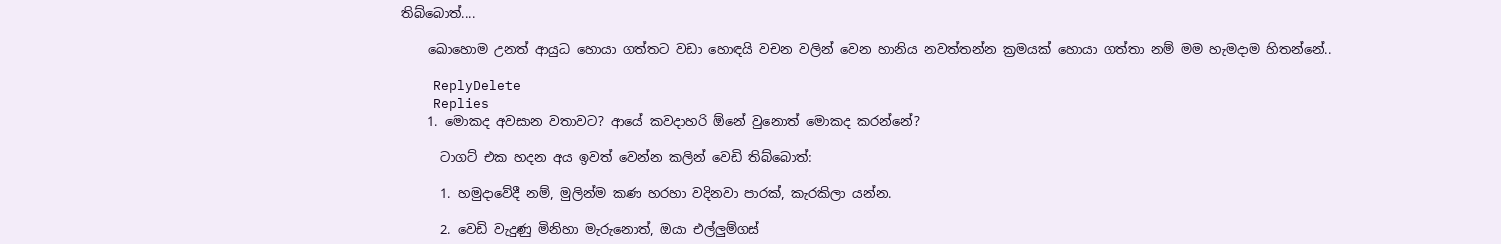තිබ්බොත්....

    ඛොහොම උනත් ආයුධ හොයා ගත්තට වඩා හොඳයි වචන වලින් වෙන හානිය නවත්තන්න ක්‍රමයක් හොයා ගත්තා නම් මම හැමදාම හිතන්නේ..

    ReplyDelete
    Replies
    1. මොකද අවසාන වතාවට? ආයේ කවදාහරි ඕනේ වුනොත් මොකද කරන්නේ?

      ටාගට් එක හදන අය ඉවත් වෙන්න කලින් වෙඩි තිබ්බොත්:

      1. හමුදාවේදී නම්, මුලින්ම කණ හරහා වදිනවා පාරක්, කැරකිලා යන්න.

      2. වෙඩි වැදුණු මිනිහා මැරුනොත්, ඔයා එල්ලුම්ගස්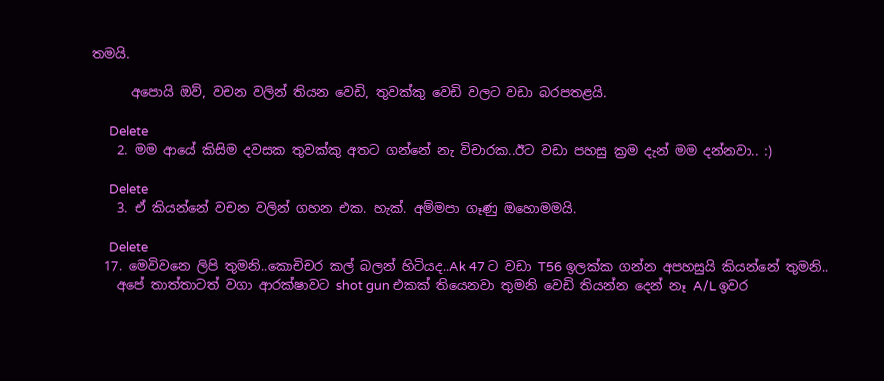තමයි.

      අපොයි ඔව්, වචන වලින් තියන වෙඩි, තුවක්කු වෙඩි වලට වඩා බරපතළයි.

      Delete
    2. මම ආයේ කිසිම දවසක තුවක්කු අතට ගන්නේ නැ විචාරක..ඊට වඩා පහසු ක්‍රම දැන් මම දන්නවා.. :)

      Delete
    3. ඒ කියන්නේ වචන වලින් ගහන එක. හැක්. අම්මපා ගෑණු ඔහොමමයි.

      Delete
  17. ම‍ෙවිවන‍ෙ ලිපි තුමනි..ක‍ොචිචර කල් බලන් හිටියද..Ak 47 ට වඩා T56 ඉලක්ක ගන්න අපහසුයි කියන්නේ තුමනි..
    අපේ තාත්තාටත් වගා ආරක්ෂාවට shot gun එකක් තියෙනවා තුමනි ව‍ෙඩි තියන්න ද‍ෙන් නෑ A/L ඉවර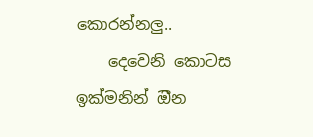ක‍ොරන්නලු..
    ද‍ෙවෙනි ක‍ොටස ඉක්මනින් ඔීන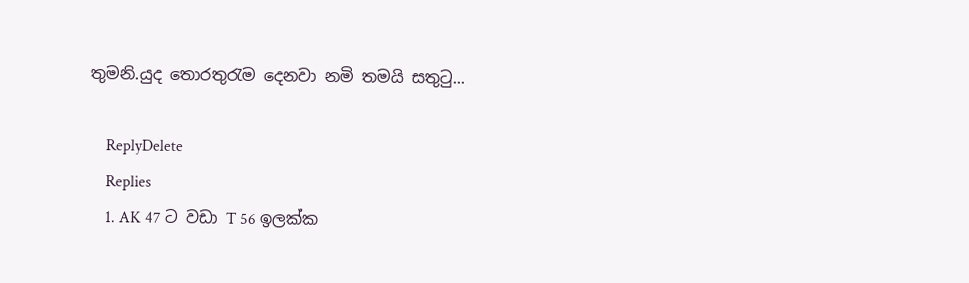තුමනි.යුද ත‍ොරතුරැම ද‍ෙනවා නමි තමයි සතුටු...

    ReplyDelete
    Replies
    1. AK 47 ට වඩා T 56 ඉලක්ක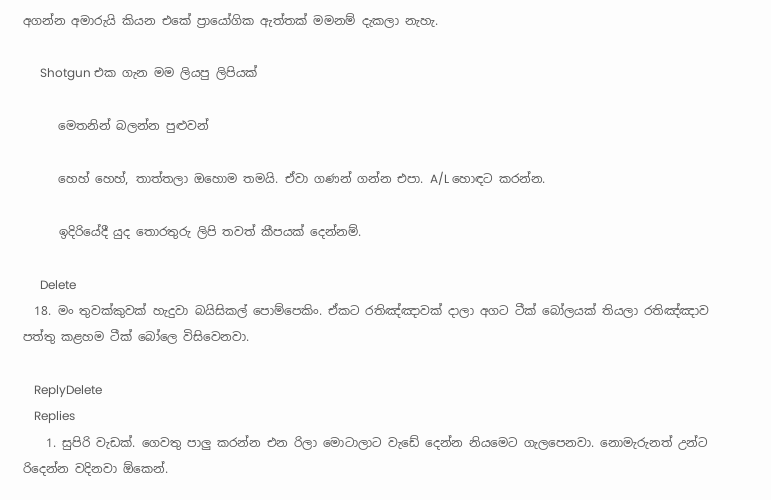අගන්න අමාරුයි කියන එකේ ප්‍රායෝගික ඇත්තක් මමනම් දැකලා නැහැ.

      Shotgun එක ගැන මම ලියපු ලිපියක්

      මෙතනින් බලන්න පුළුවන්

      හෙහ් හෙහ්, තාත්තලා ඔහොම තමයි. ඒවා ගණන් ගන්න එපා. A/L හොඳට කරන්න.

      ඉදිරියේදී යුද තොරතුරු ලිපි තවත් කීපයක් දෙන්නම්.

      Delete
  18. මං තුවක්කුවක් හැදුවා බයිසිකල් පොම්පෙකිං. ඒකට රතිඤ්ඤාවක් දාලා අගට ටීක් බෝලයක් තියලා රතිඤ්ඤාව පත්තු කළහම ටීක් බෝලෙ විසිවෙනවා.

    ReplyDelete
    Replies
    1. සුපිරි වැඩක්. ගෙවතු පාලු කරන්න එන රිලා මොටාලාට වැඩේ දෙන්න නියමෙට ගැලපෙනවා. නොමැරුනත් උන්ට රිදෙන්න වදිනවා ඕකෙන්.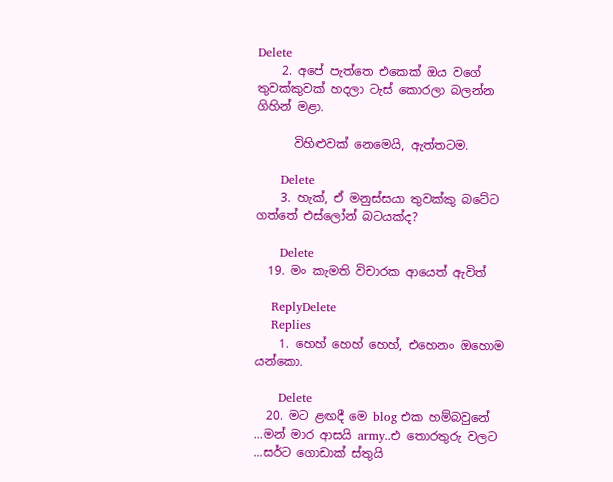Delete
    2. අපේ පැත්තෙ එකෙක් ඔය වගේ තුවක්කුවක් හදලා ටැස් කොරලා බලන්න ගිහින් මළා.

      විහිළුවක් නෙමෙයි, ඇත්තටම.

      Delete
    3. හැක්, ඒ මනුස්සයා තුවක්කු බටේට ගත්තේ එස්ලෝන් බටයක්ද?

      Delete
  19. මං කැමති විචාරක ආයෙත් ඇවිත්

    ReplyDelete
    Replies
    1. හෙහ් හෙහ් හෙහ්, එහෙනං ඔහොම යන්කො.

      Delete
  20. මට ළඟදී මෙ blog එක හම්බවුනේ ...මන් මාර ආසයි army..එ තොරතුරු වලට ...සර්ට ගොඩාක් ස්තුයි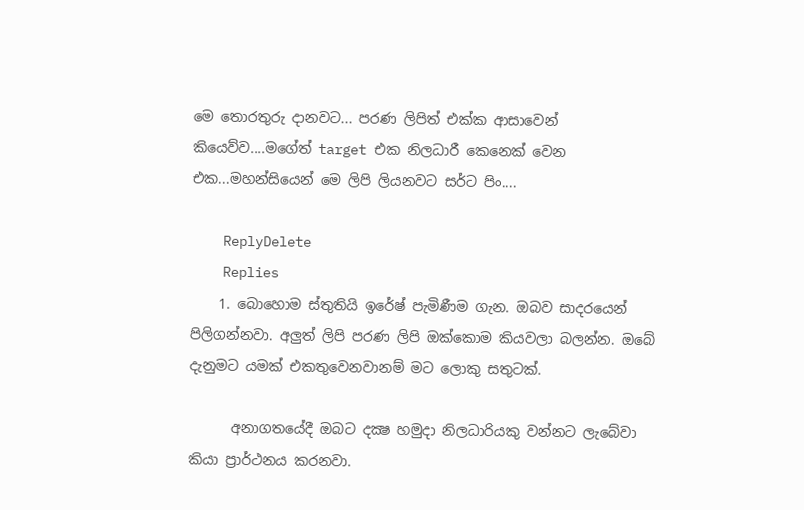ම‍ෙ තොරතුරු දානවට... පරණ ලිපිත් එක්ක ආසාවෙන් කියෙව්ව....මගේත් target එක නිලධාරී කෙනෙක් වෙන එක...මහන්සියෙන් මෙ ලිපි ලියනවට සර්ට පිං....

    ReplyDelete
    Replies
    1. බොහොම ස්තුතියි ඉරේෂ් පැමිණීම ගැන. ඔබව සාදරයෙන් පිලිගන්නවා. අලුත් ලිපි පරණ ලිපි ඔක්කොම කියවලා බලන්න. ඔබේ දැනුමට යමක් එකතුවෙනවානම් මට ලොකු සතුටක්.

      අනාගතයේදී ඔබට දක්‍ෂ හමුදා නිලධාරියකු වන්නට ලැබේවා කියා ප්‍රාර්ථනය කරනවා.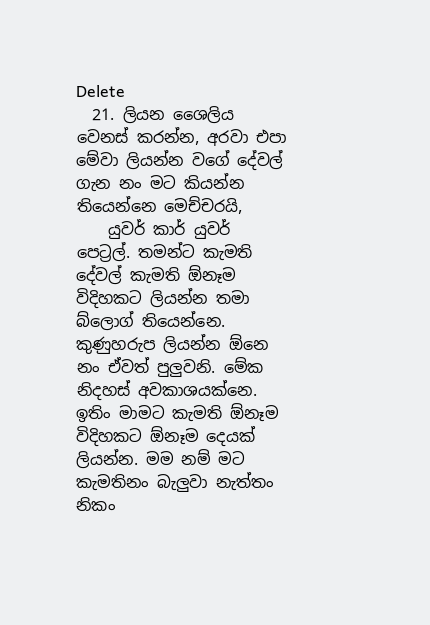Delete
  21. ලියන ශෛලිය වෙනස් කරන්න, අරවා එපා මේවා ලියන්න වගේ දේවල් ගැන නං මට කියන්න තියෙන්නෙ මෙච්චරයි,
    යුවර් කාර් යුවර් පෙට්‍රල්. තමන්ට කැමති දේවල් කැමති ඕනෑම විදිහකට ලියන්න තමා බ්ලොග් තියෙන්නෙ. කුණුහරුප ලියන්න ඕනෙ නං ඒවත් පුලුවනි. මේක නිදහස් අවකාශයක්නෙ. ඉතිං මාමට කැමති ඕනෑම විදිහකට ඕනෑම දෙයක් ලියන්න. මම නම් මට කැමතිනං බැලුවා නැත්තං නිකං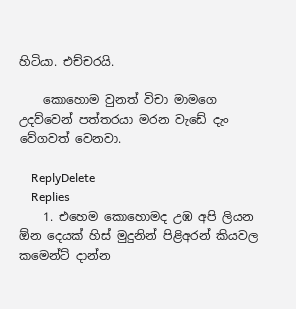හිටියා. එච්චරයි.

    කොහොම වුනත් විචා මාමගෙ උදව්වෙන් පත්තරයා මරන වැඩේ දැං වේගවත් වෙනවා.

    ReplyDelete
    Replies
    1. එහෙම කොහොමද උඹ අපි ලියන ඕන දෙයක් හිස් මුදුනින් පිළිඅරන් කියවල කමෙන්ට් දාන්න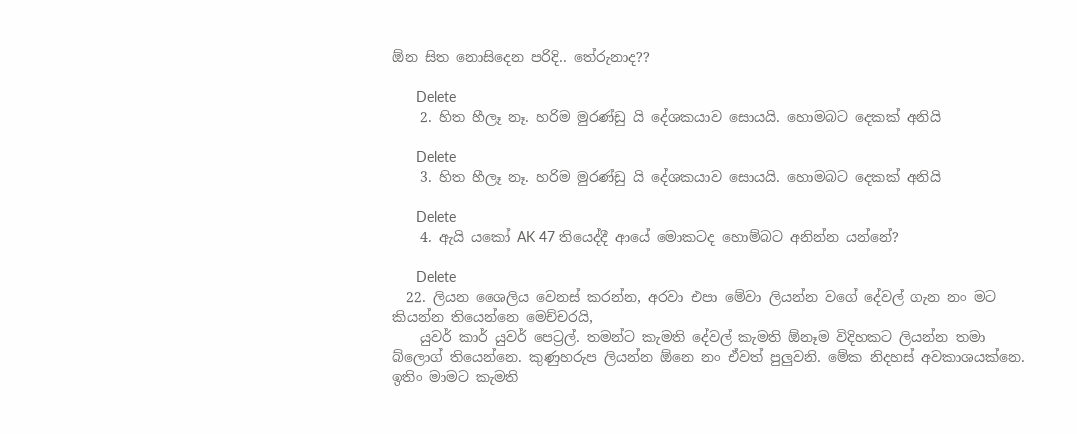ඕන සිත නොසිදෙන පරිදි.. තේරුනාද??

      Delete
    2. හිත හීලෑ නෑ. හරිම මුරණ්ඩු යි දේශකයාව සොයයි. හොමබට දෙකක් අනියි

      Delete
    3. හිත හීලෑ නෑ. හරිම මුරණ්ඩු යි දේශකයාව සොයයි. හොමබට දෙකක් අනියි

      Delete
    4. ඇයි යකෝ AK 47 තියෙද්දී ආයේ මොකටද හොම්බට අනින්න යන්නේ?

      Delete
  22. ලියන ශෛලිය වෙනස් කරන්න, අරවා එපා මේවා ලියන්න වගේ දේවල් ගැන නං මට කියන්න තියෙන්නෙ මෙච්චරයි,
    යුවර් කාර් යුවර් පෙට්‍රල්. තමන්ට කැමති දේවල් කැමති ඕනෑම විදිහකට ලියන්න තමා බ්ලොග් තියෙන්නෙ. කුණුහරුප ලියන්න ඕනෙ නං ඒවත් පුලුවනි. මේක නිදහස් අවකාශයක්නෙ. ඉතිං මාමට කැමති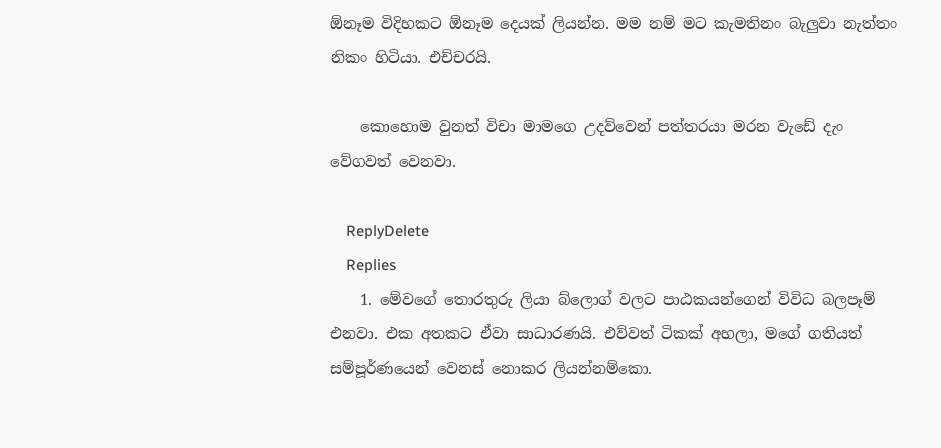ඕනෑම විදිහකට ඕනෑම දෙයක් ලියන්න. මම නම් මට කැමතිනං බැලුවා නැත්තං නිකං හිටියා. එච්චරයි.

    කොහොම වුනත් විචා මාමගෙ උදව්වෙන් පත්තරයා මරන වැඩේ දැං වේගවත් වෙනවා.

    ReplyDelete
    Replies
    1. මේවගේ තොරතුරු ලියා බ්ලොග් වලට පාඨකයන්ගෙන් විවිධ බලපෑම් එනවා. එක අතකට ඒවා සාධාරණයි. එව්වත් ටිකක් අහලා, මගේ ගතියත් සම්පූර්ණයෙන් වෙනස් නොකර ලියන්නම්කො.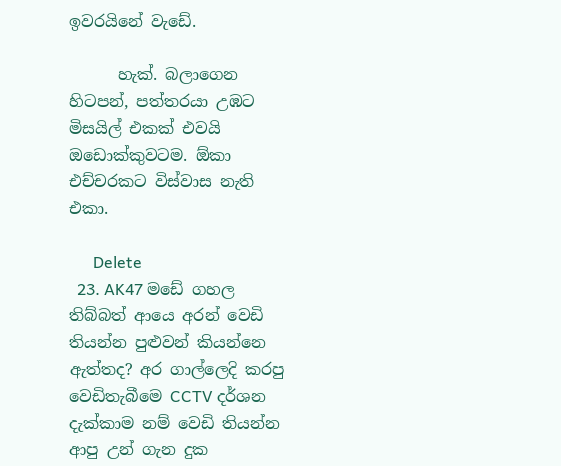ඉවරයිනේ වැඩේ.

      හැක්. බලාගෙන හිටපන්, පත්තරයා උඹට මිසයිල් එකක් එවයි ඔඩොක්කුවටම. ඕකා එච්චරකට විස්වාස නැති එකා.

      Delete
  23. AK47 මඩේ ගහල තිබ්බත් ආයෙ අරන් වෙඩි තියන්න පුළුවන් කියන්නෙ ඇත්තද? අර ගාල්ලෙදි කරපු වෙඩිතැබීමෙ CCTV දර්ශන දැක්කාම නම් වෙඩි තියන්න ආපු උන් ගැන දුක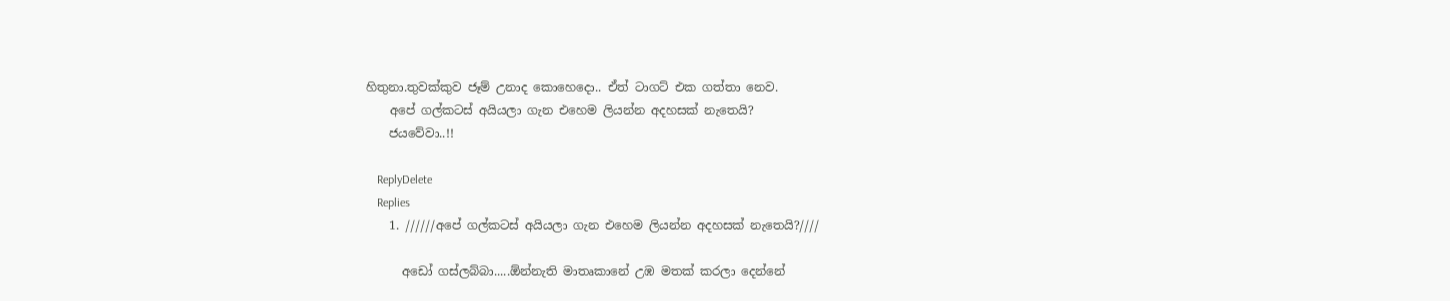හිතුනා.තුවක්කුව ජෑම් උනාද කොහෙදො.. ඒත් ටාගට් එක ගත්තා නෙව.
    අපේ ගල්කටස් අයියලා ගැන එහෙම ලියන්න අදහසක් නැතෙයි?
    ජයවේවා..!!

    ReplyDelete
    Replies
    1. //////අපේ ගල්කටස් අයියලා ගැන එහෙම ලියන්න අදහසක් නැතෙයි?////

      අඩෝ ගස්ලබ්බා.....ඕන්නැති මාතෘකානේ උඹ මතක් කරලා දෙන්නේ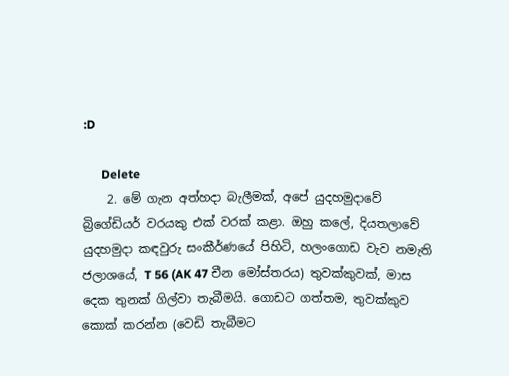:D

      Delete
    2. මේ ගැන අත්හදා බැලීමක්, අපේ යුදහමුදාවේ බ්‍රිගේඩියර් වරයකු එක් වරක් කළා. ඔහු කලේ, දියතලාවේ යුදහමුදා කඳවුරු සංකීර්ණයේ පිහිටි, හලංගොඩ වැව නමැති ජලාශයේ, T 56 (AK 47 චීන මෝස්තරය) තුවක්කුවක්, මාස දෙක තුනක් ගිල්වා තැබීමයි. ගොඩට ගත්තම, තුවක්කුව කොක් කරන්න (වෙඩි තැබීමට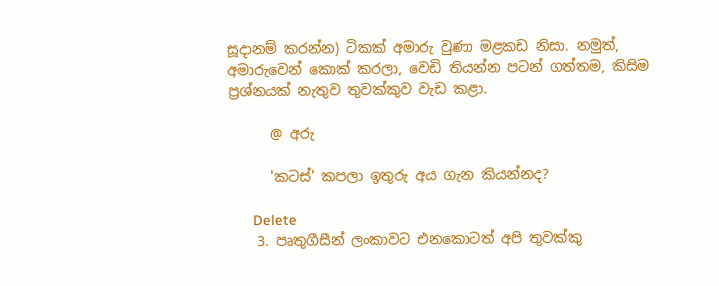සූදානම් කරන්න) ටිකක් අමාරු වුණා මළකඩ නිසා. නමුත්, අමාරුවෙන් කොක් කරලා, වෙඩි තියන්න පටන් ගත්තම, කිසිම ප්‍රශ්නයක් නැතුව තුවක්කුව වැඩ කළා.

      @ අරු

      'කටස්' කපලා ඉතුරු අය ගැන කියන්නද?

      Delete
    3. පෘතුගීසීන් ලංකාවට එනකොටත් අපි තුවක්කු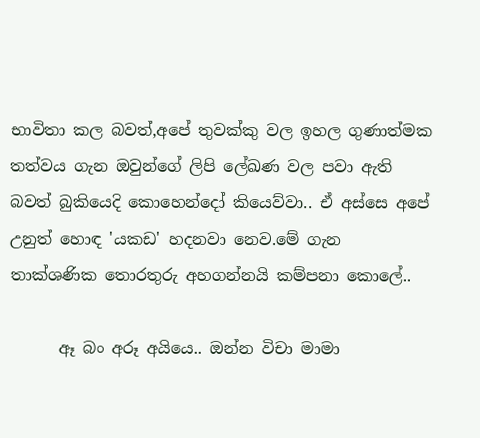භාවිතා කල බවත්,අපේ තුවක්කු වල ඉහල ගුණාත්මක තත්වය ගැන ඔවුන්ගේ ලිපි ලේඛණ වල පවා ඇති බවත් බුකියෙදි කොහෙන්දෝ කියෙව්වා.. ඒ අස්සෙ අපේ උනුත් හොඳ 'යකඩ' හදනවා නෙව.මේ ගැන තාක්ශණික තොරතුරු අහගන්නයි කම්පනා කොලේ..

      ඈ බං අරූ අයියෙ.. ඔන්න විචා මාමා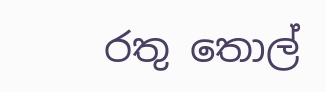රතු තොල්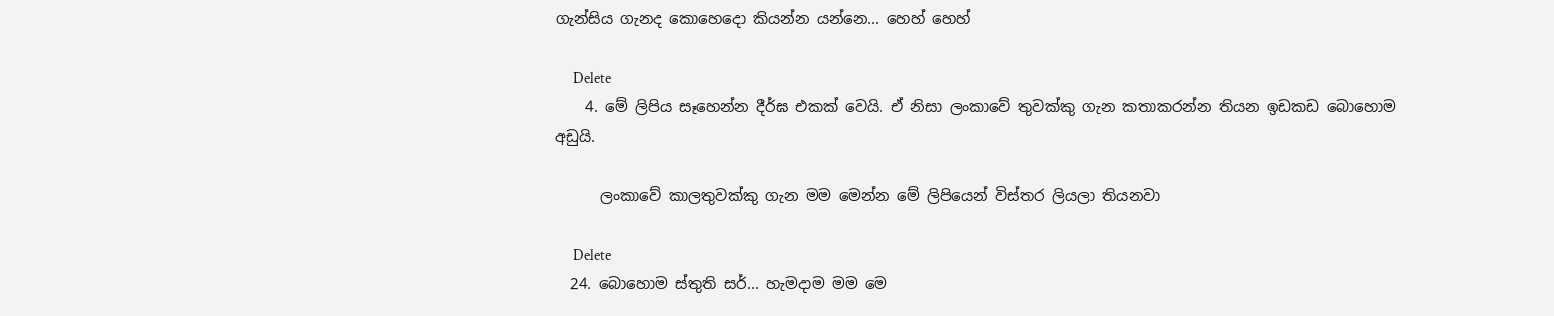ගැන්සිය ගැනද කොහෙදො කියන්න යන්නෙ... හෙහ් හෙහ්

      Delete
    4. මේ ලිපිය සෑහෙන්න දීර්ඝ එකක් වෙයි. ඒ නිසා ලංකාවේ තුවක්කු ගැන කතාකරන්න තියන ඉඩකඩ බොහොම අඩුයි.

      ලංකාවේ කාලතුවක්කු ගැන මම මෙන්න මේ ලිපියෙන් විස්තර ලියලා තියනවා

      Delete
  24. බොහොම ස්තුති සර්... හැමදාම මම ම‍ෙ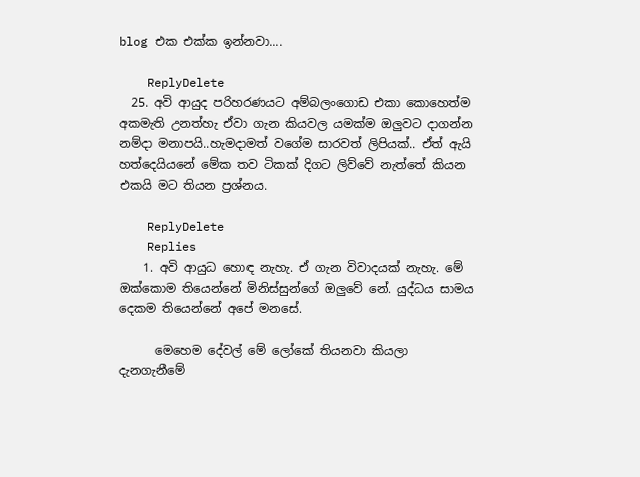blog එක එක්ක ඉන්නවා....

    ReplyDelete
  25. අවි ආයුද පරිහරණයට අම්බලංගොඩ එකා කොහෙත්ම අකමැති උනත්හැ ඒවා ගැන කියවල යමක්ම ඔලුවට දාගන්න නම්දා මනාපයි..හැමදාමත් වගේම සාරවත් ලිපියක්.. ඒත් ඇයි හත්දෙයියනේ මේක තව ටිකක් දිගට ලිව්වේ නැත්තේ කියන එකයි මට තියන ප්‍රශ්නය.

    ReplyDelete
    Replies
    1. අවි ආයුධ හොඳ නැහැ. ඒ ගැන විවාදයක් නැහැ. මේ ඔක්කොම තියෙන්නේ මිනිස්සුන්ගේ ඔලුවේ නේ. යුද්ධය සාමය දෙකම තියෙන්නේ අපේ මනසේ.

      මෙහෙම දේවල් මේ ලෝකේ තියනවා කියලා දැනගැනීමේ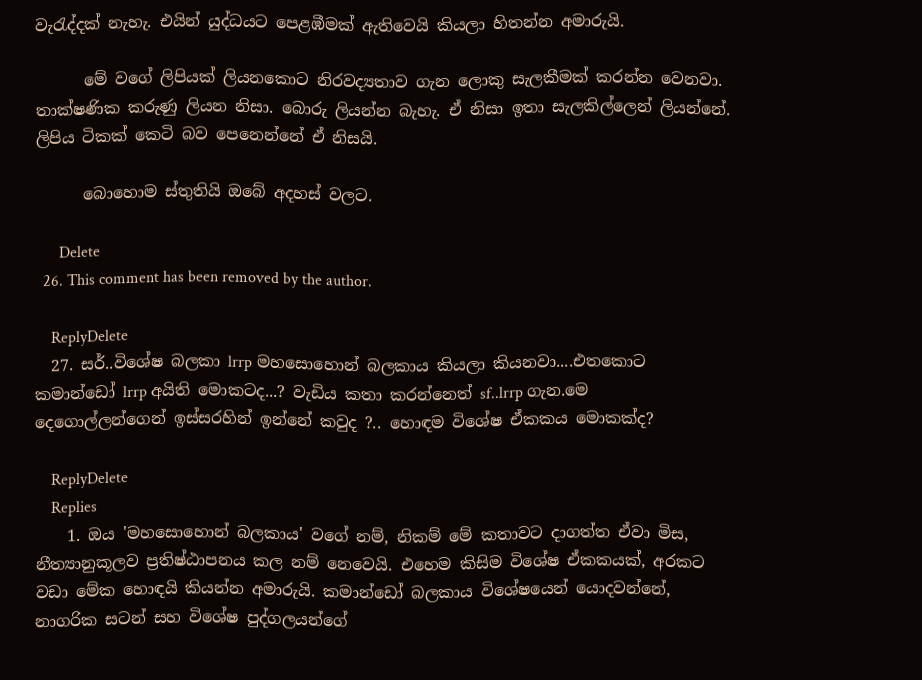වැරැද්දක් නැහැ. එයින් යුද්ධයට පෙළඹීමක් ඇතිවෙයි කියලා හිතන්න අමාරුයි.

      මේ වගේ ලිපියක් ලියනකොට නිරවද්‍යතාව ගැන ලොකු සැලකීමක් කරන්න වෙනවා. තාක්ෂණික කරුණු ලියන නිසා. බොරු ලියන්න බැහැ. ඒ නිසා ඉතා සැලකිල්ලෙන් ලියන්නේ. ලිපිය ටිකක් කෙටි බව පෙනෙන්නේ ඒ නිසයි.

      බොහොම ස්තුතියි ඔබේ අදහස් වලට.

      Delete
  26. This comment has been removed by the author.

    ReplyDelete
  27. සර්..විශේෂ බලකා lrrp මහසොහොන් බලකාය කියලා කියනවා....එතකොට කමාන්ඩෝ lrrp අයිති මොකටද...? වැඩිය කතා කරන්නෙත් sf..lrrp ගැන.මෙ දෙගොල්ලන්ගෙන් ඉස්සරහින් ඉන්නේ කවුද ?.. හොඳම විශේෂ ඒකකය මොකක්ද?

    ReplyDelete
    Replies
    1. ඔය 'මහසොහොන් බලකාය' වගේ නම්, නිකම් මේ කතාවට දාගත්ත ඒවා මිස, නීත්‍යානුකූලව ප්‍රතිෂ්ඨාපනය කල නම් නෙවෙයි. එහෙම කිසිම විශේෂ ඒකකයක්, අරකට වඩා මේක හොඳයි කියන්න අමාරුයි. කමාන්ඩෝ බලකාය විශේෂයෙන් යොදවන්නේ, නාගරික සටන් සහ විශේෂ පුද්ගලයන්ගේ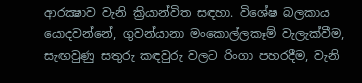ආරක්‍ෂාව වැනි ක්‍රියාන්විත සඳහා. විශේෂ බලකාය යොදවන්නේ, ගුවන්යානා මංකොල්ලකෑම් වැලැක්වීම, සැඟවුණු සතුරු කඳවුරු වලට රිංගා පහරදීම, වැනි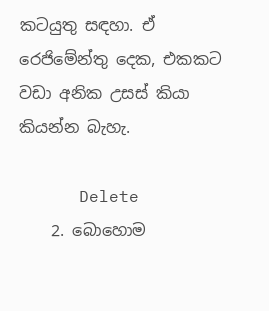කටයුතු සඳහා. ඒ රෙජිමේන්තු දෙක, එකකට වඩා අනික උසස් කියා කියන්න බැහැ.

      Delete
    2. බොහොම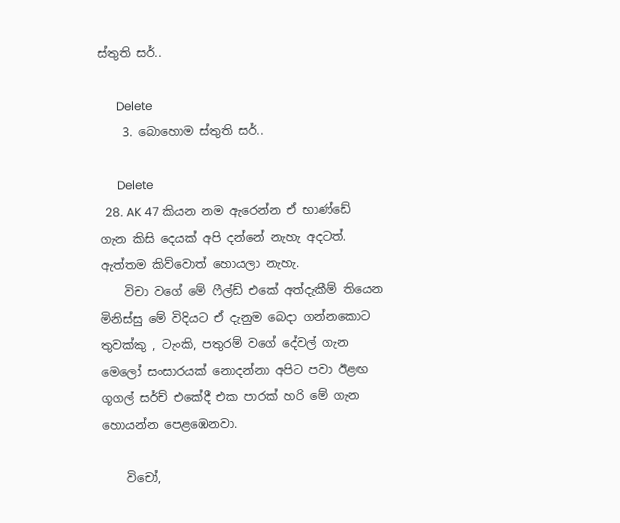ස්තුති සර්..

      Delete
    3. බොහොම ස්තුති සර්..

      Delete
  28. AK 47 කියන නම ඇරෙන්න ඒ භාණ්ඩේ ගැන කිසි දෙයක් අපි දන්නේ නැහැ අදටත්. ඇත්තම කිව්වොත් හොයලා නැහැ.
    විචා වගේ මේ ෆීල්ඩ් එකේ අත්දැකීම් තියෙන මිනිස්සු මේ විදියට ඒ දැනුම බෙදා ගන්නකොට තුවක්කු , ටැංකි, පතුරම් වගේ දේවල් ගැන මෙලෝ සංසාරයක් නොදන්නා අපිට පවා ඊළඟ ගූගල් සර්ච් එකේදී එක පාරක් හරි මේ ගැන හොයන්න පෙළඹෙනවා.

    විචෝ,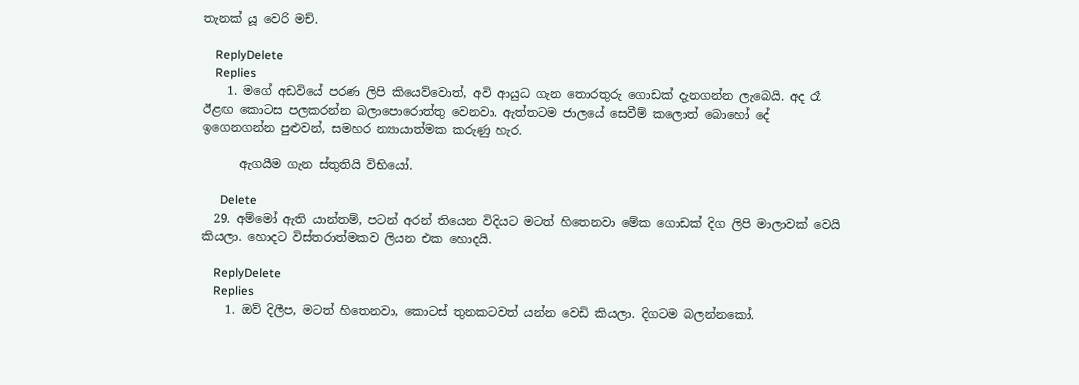තැනක් යූ වෙරි මච්.

    ReplyDelete
    Replies
    1. මගේ අඩවියේ පරණ ලිපි කියෙව්වොත්, අවි ආයුධ ගැන තොරතුරු ගොඩක් දැනගන්න ලැබෙයි. අද රෑ ඊළඟ කොටස පලකරන්න බලාපොරොත්තු වෙනවා. ඇත්තටම ජාලයේ සෙවීම් කලොත් බොහෝ දේ ඉගෙනගන්න පුළුවන්, සමහර න්‍යායාත්මක කරුණු හැර.

      ඇගයීම ගැන ස්තුතියි විභියෝ.

      Delete
  29. අම්මෝ ඇති යාන්තම්, පටන් අරන් තියෙන විදියට මටත් හිතෙනවා මේක ගොඩක් දිග ලිපි මාලාවක් වෙයි කියලා. හොදට විස්තරාත්මකව ලියන එක හොදයි.

    ReplyDelete
    Replies
    1. ඔව් දිලීප, මටත් හිතෙනවා, කොටස් තුනකටවත් යන්න වෙඩි කියලා. දිගටම බලන්නකෝ.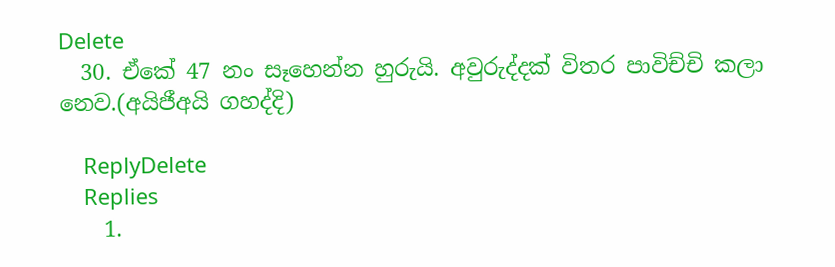Delete
  30. ඒකේ 47 නං සෑහෙන්න හුරුයි. අවුරුද්දක් විතර පාවිච්චි කලා නෙව.(අයිජීඅයි ගහද්දි)

    ReplyDelete
    Replies
    1.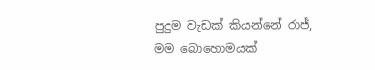පුදුම වැඩක් කියන්නේ රාජ්, මම බොහොමයක්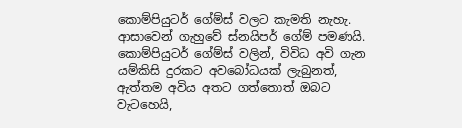කොම්පියුටර් ගේම්ස් වලට කැමති නැහැ. ආසාවෙන් ගැහුවේ ස්නයිපර් ගේම් පමණයි. කොම්පියුටර් ගේම්ස් වලින්, විවිධ අවි ගැන යම්කිසි දුරකට අවබෝධයක් ලැබුනත්, ඇත්තම අවිය අතට ගත්තොත් ඔබට වැටහෙයි,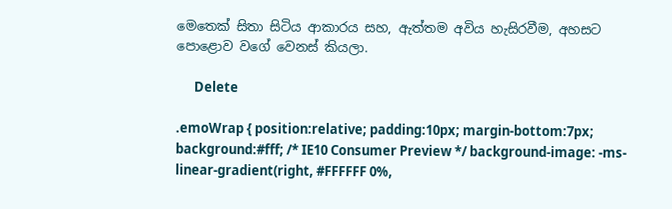මෙතෙක් සිතා සිටිය ආකාරය සහ, ඇත්තම අවිය හැසිරවීම, අහසට පොළොව වගේ වෙනස් කියලා.

      Delete

.emoWrap { position:relative; padding:10px; margin-bottom:7px; background:#fff; /* IE10 Consumer Preview */ background-image: -ms-linear-gradient(right, #FFFFFF 0%,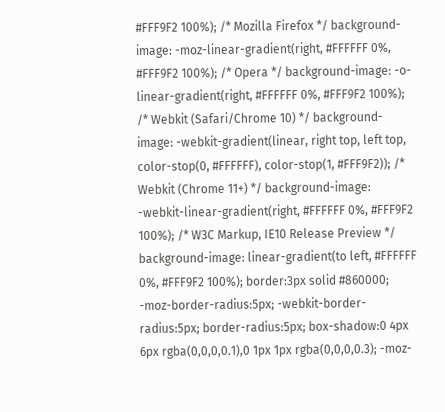#FFF9F2 100%); /* Mozilla Firefox */ background-image: -moz-linear-gradient(right, #FFFFFF 0%, #FFF9F2 100%); /* Opera */ background-image: -o-linear-gradient(right, #FFFFFF 0%, #FFF9F2 100%); /* Webkit (Safari/Chrome 10) */ background-image: -webkit-gradient(linear, right top, left top, color-stop(0, #FFFFFF), color-stop(1, #FFF9F2)); /* Webkit (Chrome 11+) */ background-image: -webkit-linear-gradient(right, #FFFFFF 0%, #FFF9F2 100%); /* W3C Markup, IE10 Release Preview */ background-image: linear-gradient(to left, #FFFFFF 0%, #FFF9F2 100%); border:3px solid #860000; -moz-border-radius:5px; -webkit-border-radius:5px; border-radius:5px; box-shadow:0 4px 6px rgba(0,0,0,0.1),0 1px 1px rgba(0,0,0,0.3); -moz-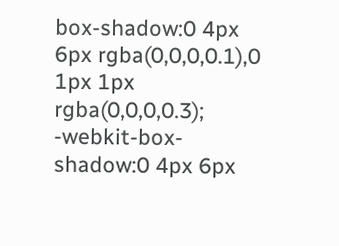box-shadow:0 4px 6px rgba(0,0,0,0.1),0 1px 1px rgba(0,0,0,0.3); -webkit-box-shadow:0 4px 6px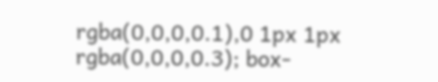rgba(0,0,0,0.1),0 1px 1px rgba(0,0,0,0.3); box-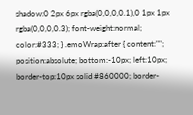shadow:0 2px 6px rgba(0,0,0,0.1),0 1px 1px rgba(0,0,0,0.3); font-weight:normal; color:#333; } .emoWrap:after { content:""; position:absolute; bottom:-10px; left:10px; border-top:10px solid #860000; border-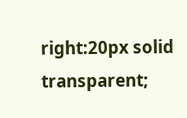right:20px solid transparent;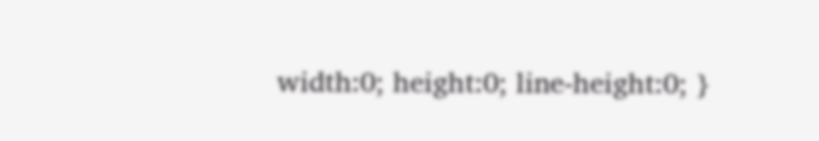width:0; height:0; line-height:0; }